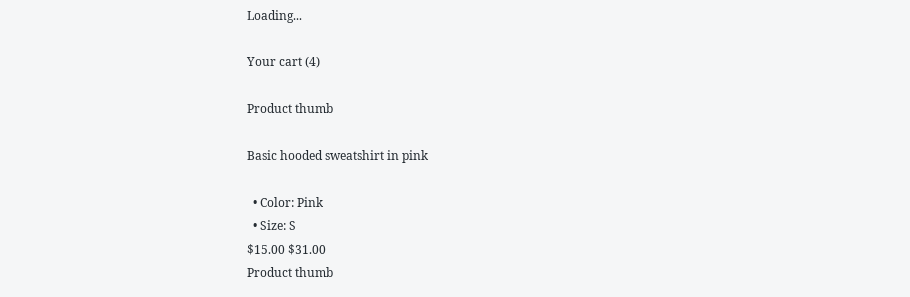Loading...

Your cart (4)

Product thumb

Basic hooded sweatshirt in pink

  • Color: Pink
  • Size: S
$15.00 $31.00
Product thumb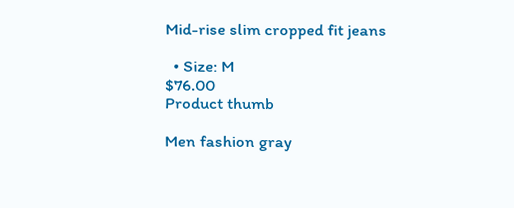Mid-rise slim cropped fit jeans

  • Size: M
$76.00
Product thumb

Men fashion gray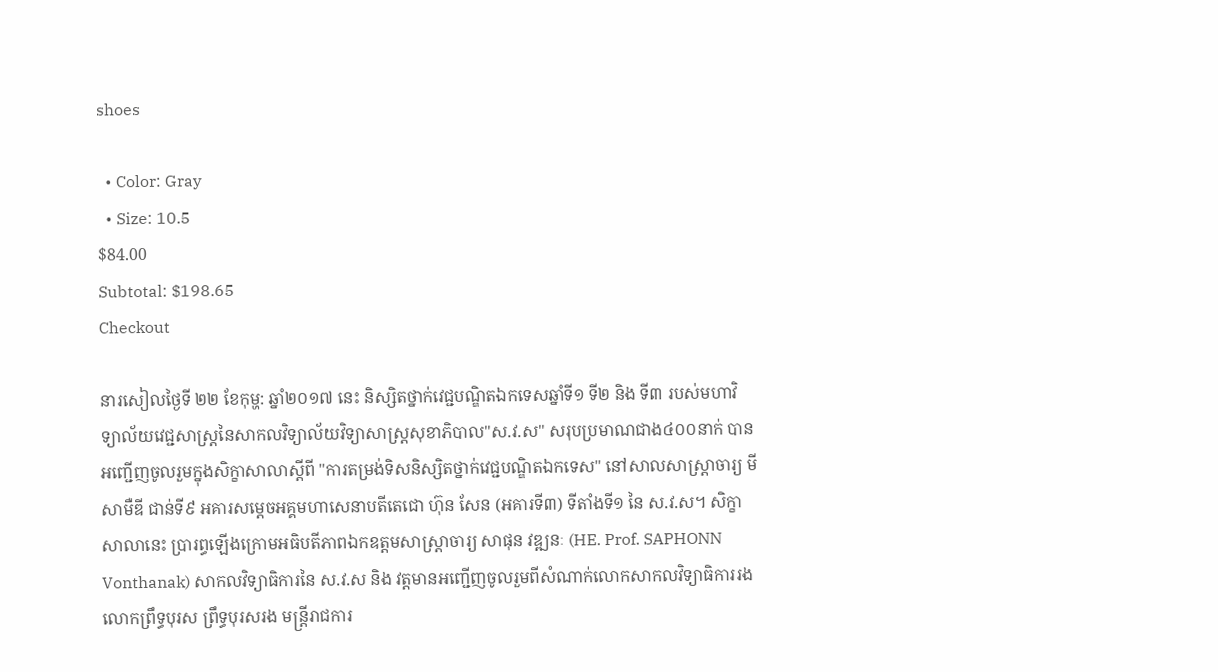shoes

  • Color: Gray
  • Size: 10.5
$84.00
Subtotal: $198.65
Checkout

នារសៀលថ្ងៃទី ២២ ខែកុម្ហ: ឆ្នាំ២០១៧ នេះ និស្សិតថ្នាក់វេជ្ជបណ្ឌិតឯកទេសឆ្នាំទី១ ទី២ និង ទី៣ របស់មហាវិទ្យាល័យវេជ្ជសាស្រ្តនៃសាកលវិទ្យាល័យវិទ្យាសាស្រ្តសុខាភិបាល"ស.វ.ស" សរុបប្រមាណជាង៤០០នាក់ បានអញ្ជើញចូលរួមក្នុងសិក្ខាសាលាស្តីពី "ការតម្រង់ទិសនិស្សិតថ្នាក់វេជ្ជបណ្ឌិតឯកទេស" នៅសាលសាស្រ្តាចារ្យ មី សាមឺឌី ជាន់ទី៩ អគារសម្តេចអគ្គមហាសេនាបតីតេជោ ហ៊ុន សែន (អគារទី៣) ទីតាំងទី១ នៃ ស.វ.ស។ សិក្ខាសាលានេះ ប្រារព្ធឡើងក្រោមអធិបតីភាពឯកឧត្តមសាស្ត្រាចារ្យ សាផុន វឌ្ឍនៈ (HE. Prof. SAPHONN Vonthanak) សាកលវិទ្យាធិការនៃ ស.វ.ស និង វត្តមានអញ្ជើញចូលរួមពីសំណាក់លោកសាកលវិទ្យាធិការរង លោកព្រឹទ្ធបុរស ព្រឹទ្ធបុរសរង មន្រ្តីរាជការ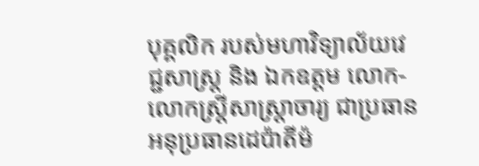បុគ្គលិក របស់មហាវិទ្យាល័យវេជ្ជសាស្រ្ត និង ឯកឧត្តម លោក-លោកស្រ្តីសាស្រ្តាចារ្យ ជាប្រធាន អនុប្រធានដេប៉ាតីម៉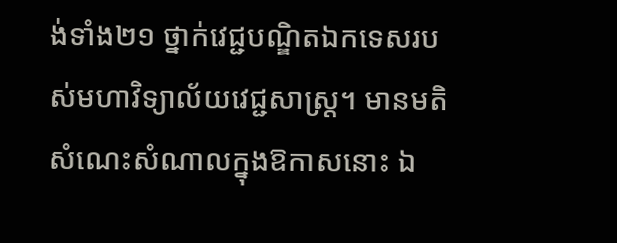ង់ទាំង២១ ថ្នាក់វេជ្ជបណ្ឌិតឯកទេសរបស់មហាវិទ្យាល័យវេជ្ជសាស្រ្ត។ មានមតិសំណេះសំណាលក្នុងឱកាសនោះ ឯ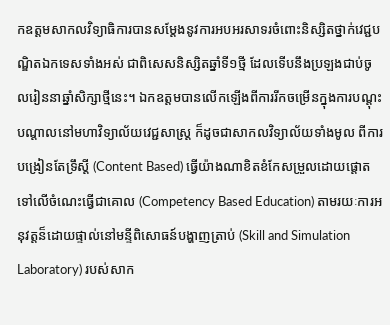កឧត្តមសាកលវិទ្យាធិការបានសម្តែងនូវការអបអរសាទរចំពោះនិស្សិតថ្នាក់វេជ្ជបណ្ឌិតឯកទេសទាំងអស់ ជាពិសេសនិស្សិតឆ្នាំទី១ថ្មី ដែលទើបនឹងប្រឡងជាប់ចូលរៀននាឆ្នាំសិក្សាថ្មីនេះ។ ឯកឧត្តមបានលើកឡើងពីការរីកចម្រើនក្នុងការបណ្តុះបណ្តាលនៅមហាវិទ្យាល័យវេជ្ជសាស្រ្ត ក៏ដូចជាសាកលវិទ្យាល័យទាំងមូល ពីការបង្រៀនតែទ្រឹស្តី (Content Based) ធ្វើយ៉ាងណាខិតខំកែសម្រួលដោយផ្តោតទៅលើចំណេះធ្វើជាគោល (Competency Based Education) តាមរយៈការអនុវត្តន៏ដោយផ្ទាល់នៅមន្ទីពិសោធន៍បង្ហាញត្រាប់ (Skill and Simulation Laboratory) របស់សាក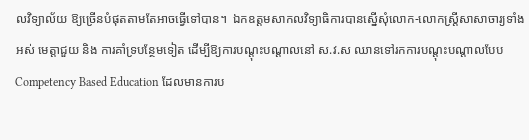លវិទ្យាល័យ ឱ្យច្រើនបំផុតតាមតែអាចធ្វើទៅបាន។  ឯកឧត្តមសាកលវិទ្យាធិការបានស្នើសុំលោក-លោកស្រ្តីសាសាចារ្យទាំងអស់ មេត្តាជួយ និង ការគាំទ្របន្ថែមទៀត ដើម្បីឱ្យការបណ្តុះបណ្តាលនៅ ស.វ.ស ឈានទៅរកការបណ្តុះបណ្តាលបែប Competency Based Education ដែលមានការប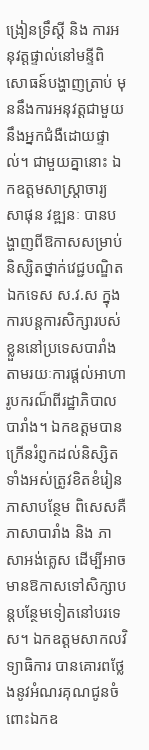ង្រៀនទ្រឹស្តី និង ការអនុវត្តផ្ទាល់នៅមន្ទីពិសោធន៍បង្ហាញត្រាប់ មុននឹងការអនុវត្តជាមួយនឹងអ្នកជំងឺដោយផ្ទាល់។ ជាមួយគ្នានោះ ឯកឧត្តមសាស្ត្រាចារ្យ សាផុន វឌ្ឍនៈ បានបង្ហាញពីឱកាសសម្រាប់និស្សិតថ្នាក់វេជ្ជបណ្ឌិតឯកទេស ស.វ.ស ក្នុងការបន្តការសិក្សារបស់ខ្លួននៅប្រទេសបារាំង តាមរយៈការផ្តល់អាហារូបករណ៏ពីរដ្ឋាភិបាលបារាំង។ ឯកឧត្តមបានក្រើនរំព្ញកដល់និស្សិតទាំងអស់ត្រូវខិតខំរៀនភាសាបន្ថែម ពិសេសគឺភាសាបារាំង និង ភាសាអង់គ្លេស ដើម្បីអាចមានឱកាសទៅសិក្សាបន្តបន្ថែមទៀតនៅបរទេស។ ឯកឧត្តមសាកលវិទ្យាធិការ បានគោរពថ្លែងនូវអំណរគុណជូនចំពោះឯកឧ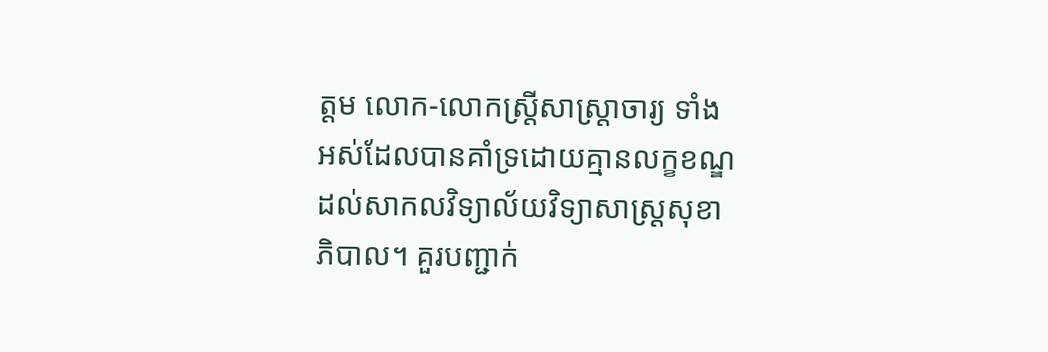ត្តម លោក-លោកស្រ្តីសាស្រ្តាចារ្យ ទាំងអស់ដែលបានគាំទ្រដោយគ្មានលក្ខខណ្ឌដល់សាកលវិទ្យាល័យវិទ្យាសាស្រ្តសុខាភិបាល។ គួរបញ្ជាក់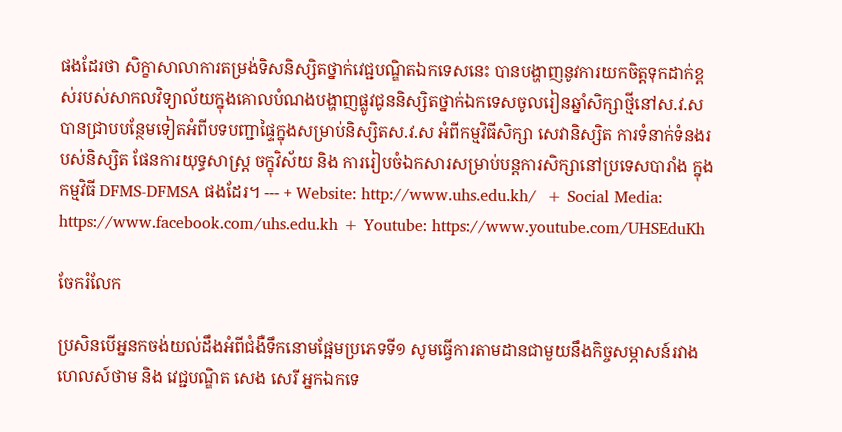ផងដែរថា សិក្ខាសាលាការតម្រង់ទិសនិស្សិតថ្នាក់វេជ្ជបណ្ឌិតឯកទេសនេះ បានបង្ហាញនូវការយកចិត្តទុកដាក់ខ្ពស់របស់សាកលវិទ្យាល័យក្នុងគោលបំណងបង្ហាញផ្លូវជូននិស្សិតថ្នាក់ឯកទេសចូលរៀនឆ្នាំសិក្សាថ្មីនៅស.វ.ស បានជ្រាបបន្ថែមទៀតអំពីបទបញ្ជាផ្ទៃក្នុងសម្រាប់និស្សិតស.វ.ស អំពីកម្មវិធីសិក្សា សេវានិស្សិត ការទំនាក់ទំនងរបស់និស្សិត ផែនការយុទ្ធសាស្រ្ត ចក្ខុវិស័យ និង ការរៀបចំឯកសារសម្រាប់បន្តការសិក្សានៅប្រទេសបារាំង ក្នុងកម្មវិធី DFMS-DFMSA ផងដែរ។ --- + Website: http://www.uhs.edu.kh/  + Social Media: https://www.facebook.com/uhs.edu.kh + Youtube: https://www.youtube.com/UHSEduKh

ចែករំលែក

ប្រសិនបើអ្ននកចង់យល់ដឹងអំពីជំងឺទឹកនោមផ្អែមប្រភេទទី១ សូមធ្វើការតាមដានជាមួយនឹងកិច្ចសម្ភាសន៍រវាងហេលស៍ថាម និង វេជ្ជបណ្ឌិត សេង សេរី អ្នកឯកទេ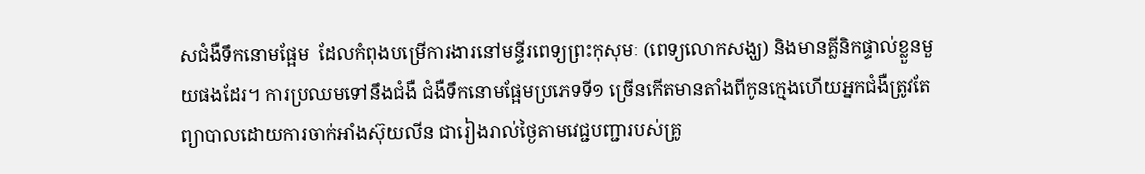សជំងឺទឹកនោមផ្អែម  ដែលកំពុងបម្រើការងារនៅមន្ទីរពេទ្យព្រះកុសុមៈ (ពេទ្យលោកសង្ឃ) និងមានគ្លីនិកផ្ទាល់ខ្លួនមួយផងដែរ។ ការប្រឈមទៅនឹងជំងឺ ជំងឺទឹកនោមផ្អែមប្រភេទទី១ ច្រើនកើតមានតាំងពីកូនក្មេងហើយអ្នកជំងឺត្រូវតែព្យាបាលដោយការចាក់អាំងស៊ុយលីន ជារៀងរាល់ថ្ងៃតាមវេជ្ជបញ្ជារបស់គ្រូ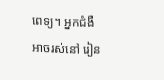ពេទ្យ។ អ្នកជំងឺអាចរស់នៅ រៀន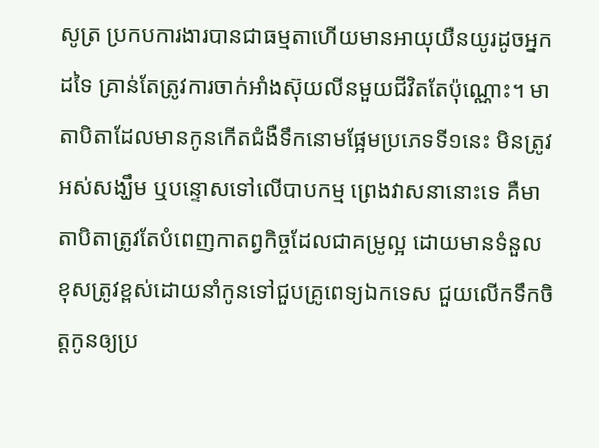សូត្រ ប្រកបការងារបានជាធម្មតាហើយមានអាយុយឺនយូរដូចអ្នកដទៃ គ្រាន់តែត្រូវការចាក់អាំងស៊ុយលីនមួយជីវិតតែប៉ុណ្ណោះ។ មាតាបិតាដែលមានកូនកើតជំងឺទឹកនោមផ្អែមប្រភេទទី១នេះ មិនត្រូវអស់សង្ឃឹម ឬបន្ទោសទៅលើបាបកម្ម ព្រេងវាសនានោះទេ គឺមាតាបិតាត្រូវតែបំពេញកាតព្វកិច្ចដែលជាគម្រូល្អ ដោយមានទំនួលខុសត្រូវខ្ពស់ដោយនាំកូនទៅជួបគ្រូពេទ្យឯកទេស ជួយលើកទឹកចិត្តកូនឲ្យប្រ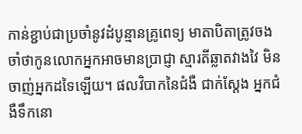កាន់ខ្ជាប់ជាប្រចាំនូវដំបូន្មានគ្រូពេទ្យ មាតាបិតាត្រូវចងចាំថាកូនលោកអ្នកអាចមានប្រាជ្ញា ស្មារតីឆ្លាតវាងវៃ មិនចាញ់អ្នកដទៃឡើយ។ ផលវិបាកនៃជំងឺ ជាក់ស្តែង អ្នកជំងឺទឹកនោ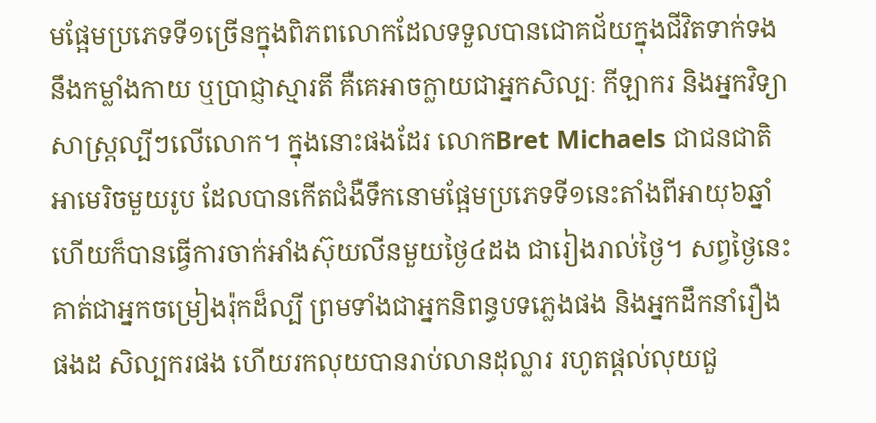មផ្អែមប្រភេទទី១ច្រើនក្នុងពិភពលោកដែលទទួលបានជោគជ័យក្នុងជីវិតទាក់ទងនឹងកម្លាំងកាយ ឬប្រាជ្ញាស្មារតី គឺគេអាចក្លាយជាអ្នកសិល្បៈ កីឡាករ និងអ្នកវិទ្យាសាស្រ្តល្បីៗលើលោក។ ក្នុងនោះផងដែរ លោកBret Michaels ជាជនជាតិអាមេរិចមួយរូប ដែលបានកើតជំងឺទឹកនោមផ្អែមប្រភេទទី១នេះតាំងពីអាយុ៦ឆ្នាំ ហើយក៏បានធ្វើការចាក់អាំងស៊ុយលីនមួយថ្ងៃ៤ដង ជារៀងរាល់ថ្ងៃ។ សព្វថ្ងៃនេះ គាត់ជាអ្នកចម្រៀងរ៉ុកដ៏ល្បី ព្រមទាំងជាអ្នកនិពន្ធបទភ្លេងផង និងអ្នកដឹកនាំរឿងផងដ សិល្បករផង ហើយរកលុយបានរាប់លានដុល្លារ រហូតផ្តល់លុយជួ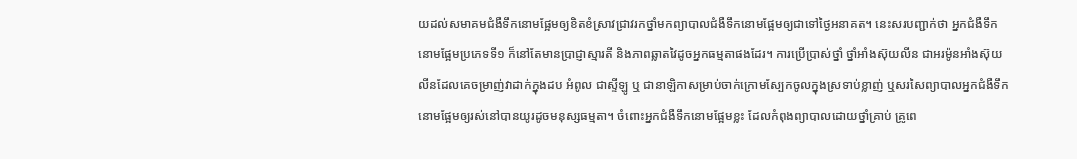យដល់សមាគមជំងឺទឹកនោមផ្អែមឲ្យខិតខំស្រាវជ្រាវរកថ្នាំមកព្យាបាលជំងឺទឹកនោមផ្អែមឲ្យជាទៅថ្ងៃអនាគត។ នេះសរបញ្ជាក់ថា អ្នកជំងឺទឹកនោមផ្អែមប្រភេទទី១ ក៏នៅតែមានប្រាជ្ញាស្មារតី និងភាពឆ្លាតវៃដូចអ្នកធម្មតាផងដែរ។ ការប្រើប្រាស់ថ្នាំ ថ្នាំអាំងស៊ុយលីន ជាអរម៉ូនអាំងស៊ុយលីនដែលគេចម្រាញ់វាដាក់ក្នុងដប អំពូល ជាស្ទីឡូ ឬ ជានាឡិកាសម្រាប់ចាក់ក្រោមស្បែកចូលក្នុងស្រទាប់ខ្លាញ់ ឬសរសៃព្យាបាលអ្នកជំងឺទឹកនោមផ្អែមឲ្យរស់នៅបានយូរដូចមនុស្សធម្មតា។ ចំពោះអ្នកជំងឺទឹកនោមផ្អែមខ្លះ ដែលកំពុងព្យាបាលដោយថ្នាំគ្រាប់ គ្រូពេ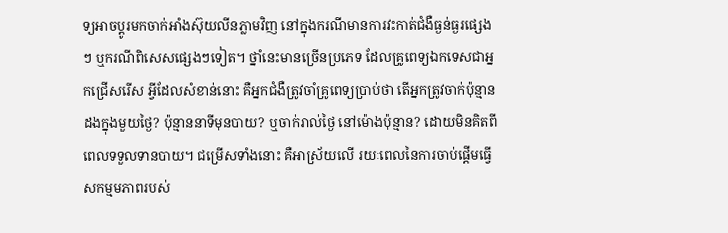ទ្យអាចប្តូរមកចាក់អាំងស៊ុយលីនភ្លាមវិញ នៅក្នុងករណីមានការវះកាត់ជំងឺធ្ងន់ធ្ងរផ្សេងៗ ឬករណីពិសេសផ្សេងៗទៀត។ ថ្នាំនេះមានច្រើនប្រភេទ ដែលគ្រូពេទ្យឯកទេសជាអ្នកជ្រើសរើស អ្វីដែលសំខាន់នោះ គឺអ្នកជំងឺត្រូវចាំគ្រូពេទ្យប្រាប់ថា តើអ្នកត្រូវចាក់ប៉ុន្មានដងក្នុងមួយថ្ងៃ? ប៉ុន្មាននាទីមុនបាយ? ឬចាក់រាល់ថ្ងៃ នៅម៉ោងប៉ុន្មាន? ដោយមិនគិតពីពេលទទួលទានបាយ។ ជម្រើសទាំងនោះ គឺអាស្រ័យលើ រយៈពេលនៃការចាប់ផ្តើមធ្វើសកម្មមភាពរបស់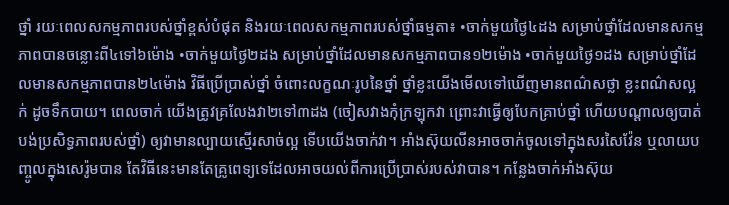ថ្នាំ រយៈពេលសកម្មភាពរបស់ថ្នាំខ្ពស់បំផុត និងរយៈពេលសកម្មភាពរបស់ថ្នាំធម្មតា៖ •ចាក់មួយថ្ងៃ៤ដង សម្រាប់ថ្នាំដែលមានសកម្មភាពបានចន្លោះពី៤ទៅ៦ម៉ោង •ចាក់មួយថ្ងៃ២ដង សម្រាប់ថ្នាំដែលមានសកម្មភាពបាន១២ម៉ោង •ចាក់មួយថ្ងៃ១ដង សម្រាប់ថ្នាំដែលមានសកម្មភាពបាន២៤ម៉ោង វិធីប្រើប្រាស់ថ្នាំ ចំពោះលក្ខណៈរូបនៃថ្នាំ ថ្នាំខ្លះយើងមើលទៅឃើញមានពណ៌សថ្លា ខ្លះពណ៌សល្អក់ ដូចទឹកបាយ។ ពេលចាក់ យើងត្រូវគ្រលែងវា២ទៅ៣ដង (ចៀសវាងកុំក្រឡុកវា ព្រោះវាធ្វើឲ្យបែកគ្រាប់ថ្នាំ ហើយបណ្តាលឲ្យបាត់បង់ប្រសិទ្ធភាពរបស់ថ្នាំ) ឲ្យវាមានល្បាយស្មើរសាច់ល្អ ទើបយើងចាក់វា។ អាំងស៊ុយលីនអាចចាក់ចូលទៅក្នុងសរសៃវ៉ែន ឬលាយបញ្ចូលក្នុងសេរ៉ូមបាន តែវិធីនេះមានតែគ្រូពេទ្យទេដែលអាចយល់ពីការប្រើប្រាស់របស់វាបាន។ កន្លែងចាក់អាំងស៊ុយ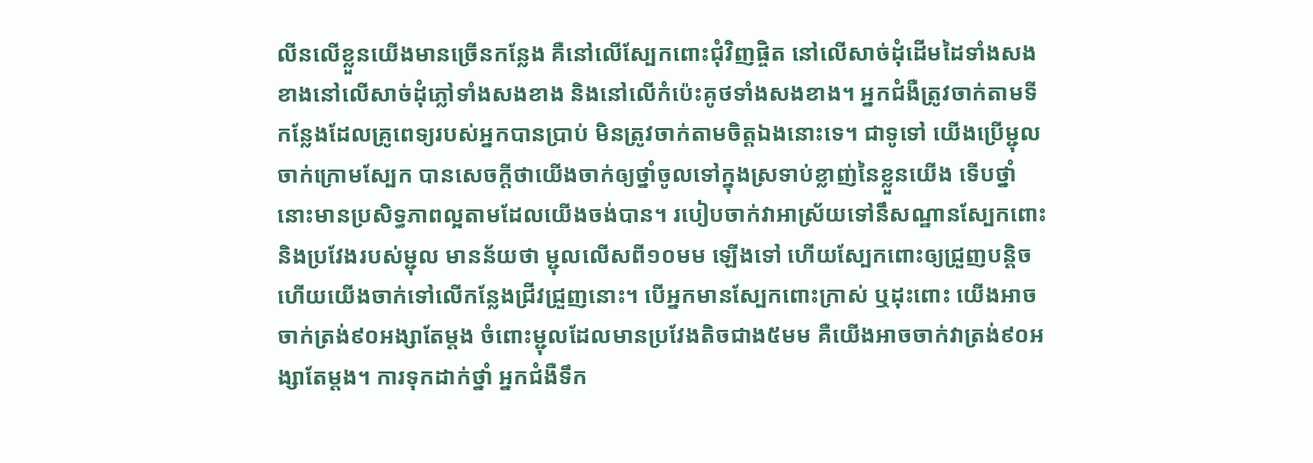លីនលើខ្លួនយើងមានច្រើនកន្លែង គឺនៅលើស្បែកពោះជុំវិញផ្ចិត នៅលើសាច់ដុំដើមដៃទាំងសងខាងនៅលើសាច់ដុំភ្លៅទាំងសងខាង និងនៅលើកំប៉េះគូថទាំងសងខាង។ អ្នកជំងឺត្រូវចាក់តាមទីកន្លែងដែលគ្រូពេទ្យរបស់អ្នកបានប្រាប់ មិនត្រូវចាក់តាមចិត្តឯងនោះទេ។ ជាទូទៅ យើងប្រើម្ជុលចាក់ក្រោមស្បែក បានសេចក្តីថាយើងចាក់ឲ្យថ្នាំចូលទៅក្នុងស្រទាប់ខ្លាញ់នៃខ្លួនយើង ទើបថ្នាំនោះមានប្រសិទ្ធភាពល្អតាមដែលយើងចង់បាន។ របៀបចាក់វាអាស្រ័យទៅនឹសណ្ឋានស្បែកពោះ និងប្រវែងរបស់ម្ជុល មានន័យថា ម្ជុលលើសពី១០មម ឡើងទៅ ហើយស្បែកពោះឲ្យជ្រួញបន្តិច ហើយយើងចាក់ទៅលើកន្លែងជ្រីវជ្រួញនោះ។ បើអ្នកមានស្បែកពោះក្រាស់ ឬដុះពោះ យើងអាចចាក់ត្រង់៩០អង្សាតែម្តង ចំពោះម្ជុលដែលមានប្រវែងតិចជាង៥មម គឺយើងអាចចាក់វាត្រង់៩០អង្សាតែម្តង។ ការទុកដាក់ថ្នាំ អ្នកជំងឺទឹក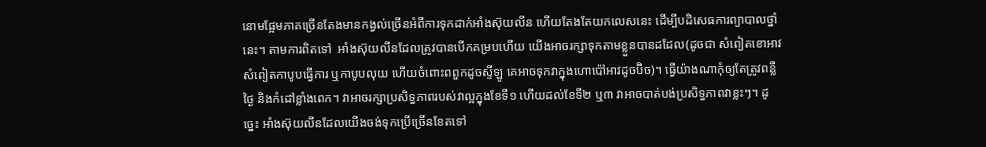នោមផ្អែមភាគច្រើនតែងមានកង្វល់ច្រើនអំពីការទុកដាក់អាំងស៊ុយលីន ហើយតែងតែយកលេសនេះ ដើម្បីបដិសេធការព្យាបាលថ្នាំនេះ។ តាមការពិតទៅ  អាំងស៊ុយលីនដែលត្រូវបានបើកគម្របហើយ យើងអាចរក្សាទុកតាមខ្លួនបានដដែល(ដូចជា សំពៀតខោអាវ សំពៀតកាបូបធ្វើការ ឬកាបូបលុយ ហើយចំពោះពពួកដូចស្ទីឡូ គេអាចទុកវាក្នុងហោប៉ៅអាវដូចប៊ិច)។ ធ្វើយ៉ាងណាកុំឲ្យតែត្រូវពន្លឺថ្ងៃ និងកំដៅខ្លាំងពេក។ វាអាចរក្សាប្រសិទ្ធភាពរបស់វាល្អក្នុងខែទី១ ហើយដល់ខែទី២ ឬ៣ វាអាចបាត់បង់ប្រសិទ្ធភាពវាខ្លះៗ។ ដូច្នេះ អាំងស៊ុយលីនដែលយើងចង់ទុកប្រើច្រើនខែតទៅ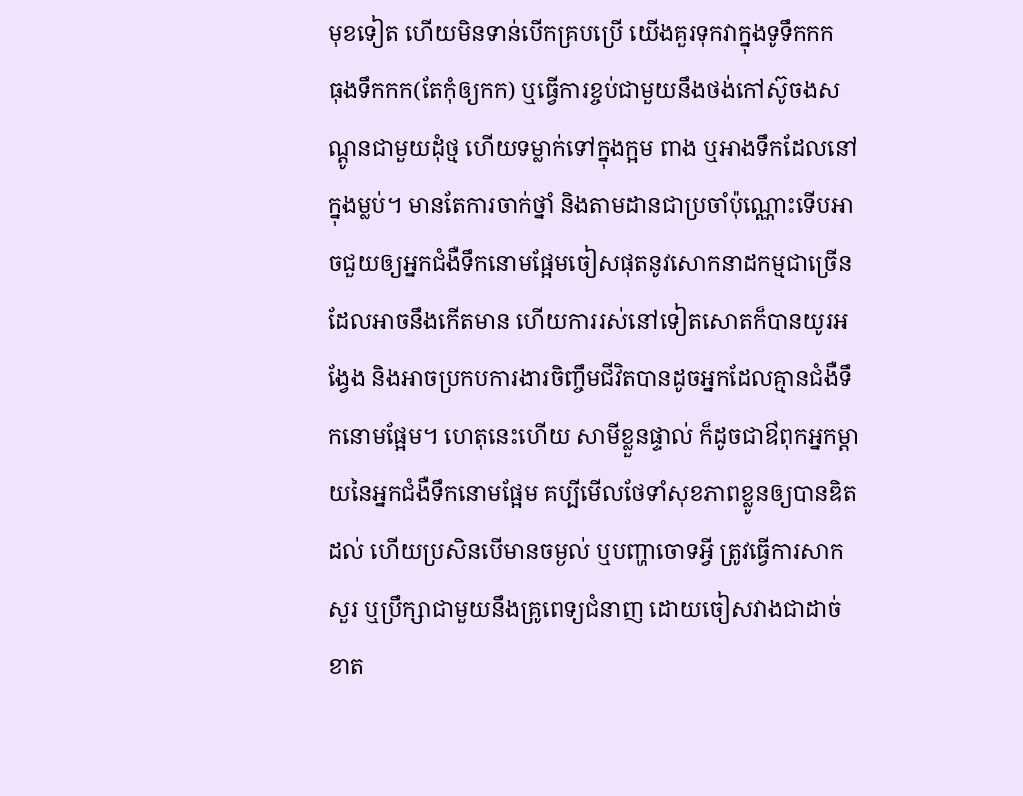មុខទៀត ហើយមិនទាន់បើកគ្របប្រើ យើងគួរទុកវាក្នុងទូទឹកកក  ធុងទឹកកក(តែកុំឲ្យកក) ឬធ្វើការខ្ចប់ជាមួយនឹងថង់កៅស៊ូចងសណ្តូនជាមួយដុំថ្ម ហើយទម្លាក់ទៅក្នុងក្អម ពាង ឬអាងទឹកដែលនៅក្នុងម្លប់។ មានតែការចាក់ថ្នាំ និងតាមដានជាប្រចាំប៉ុណ្ណោះទើបអាចជួយឲ្យអ្នកជំងឺទឹកនោមផ្អែមចៀសផុតនូវសោកនាដកម្មជាច្រើនដែលអាចនឹងកើតមាន ហើយការរស់នៅទៀតសោតក៏បានយូរអង្វែង និងអាចប្រកបការងារចិញ្ចឹមជីវិតបានដូចអ្នកដែលគ្មានជំងឺទឹកនោមផ្អែម។ ហេតុនេះហើយ សាមីខ្លួនផ្ទាល់ ក៏ដូចជាឳពុកអ្នកម្តាយនៃអ្នកជំងឺទឹកនោមផ្អែម គប្បីមើលថែទាំសុខភាពខ្លូនឲ្យបានឌិតដល់ ហើយប្រសិនបើមានចម្ងល់ ឬបញ្ហាចោទអ្វី ត្រូវធ្វើការសាកសួរ ឬប្រឹក្សាជាមួយនឹងគ្រូពេទ្យជំនាញ ដោយចៀសវាងជាដាច់ខាត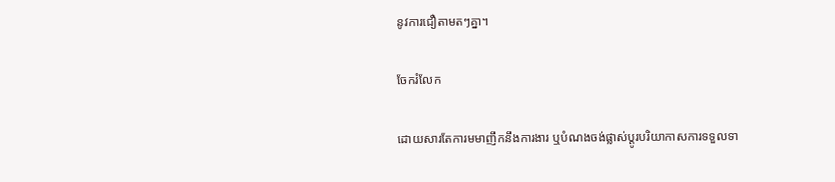នូវការជឿតាមតៗគ្នា។

ចែករំលែក

ដោយសារតែការមមាញឹកនឹងការងារ ឬបំណងចង់ផ្លាស់ប្តូរបរិយាកាសការទទួលទា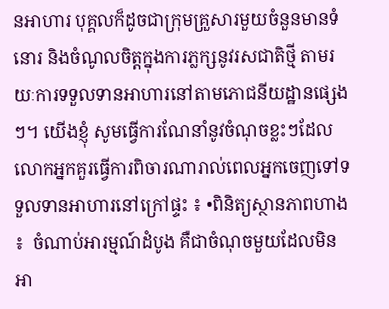នអាហារ បុគ្គលក៏ដូចជាក្រុមគ្រួសារមួយចំនួនមានទំនោរ និងចំណូលចិត្តក្នុងការភ្លក្សនូវរសជាតិថ្មី តាមរយៈការទទួលទានអាហារនៅតាមភោជនីយដ្ឋានផ្សេងៗ។ យើងខ្ញុំ សូមធ្វើការណែនាំនូវចំណុចខ្លះៗដែលលោកអ្នកគួរធ្វើការពិចារណារាល់ពេលអ្នកចេញទៅទទួលទានអាហារនៅក្រៅផ្ទះ ៖ •ពិនិត្យស្ថានភាពហាង ៖  ចំណាប់អារម្មណ៍ដំបូង គឺជាចំណុចមួយដែលមិនអា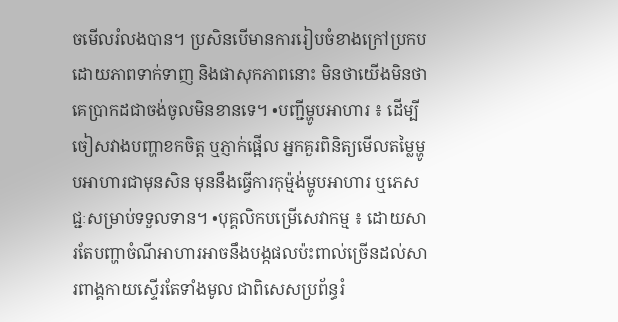ចមើលរំលងបាន។ ប្រសិនបើមានការរៀបចំខាងក្រៅប្រកបដោយភាពទាក់ទាញ និងផាសុកភាពនោះ មិនថាយើងមិនថាគេប្រាកដជាចង់ចូលមិនខានទេ។ •បញ្ជីម្ហូបអាហារ ៖ ដើម្បីចៀសវាងបញ្ហាខកចិត្ត ឬភ្ញាក់ផ្អើល អ្នកគួរពិនិត្យមើលតម្លៃម្ហូបអាហារជាមុនសិន មុននឹងធ្វើការកុម្ម៉ង់ម្ហូបអាហារ ឬភេសជ្ជៈសម្រាប់ទទួលទាន។ •បុគ្គលិកបម្រើសេវាកម្ម ៖ ដោយសារតែបញ្ហាចំណីអាហារអាចនឹងបង្កផលប៉ះពាល់ច្រើនដល់សារពាង្គកាយស្ទើរតែទាំងមូល ជាពិសេសប្រព័ន្ធរំ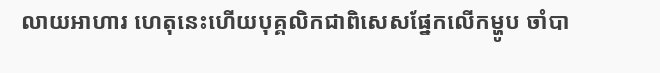លាយអាហារ ហេតុនេះហើយបុគ្គលិកជាពិសេសផ្នែកលើកម្ហូប ចាំបា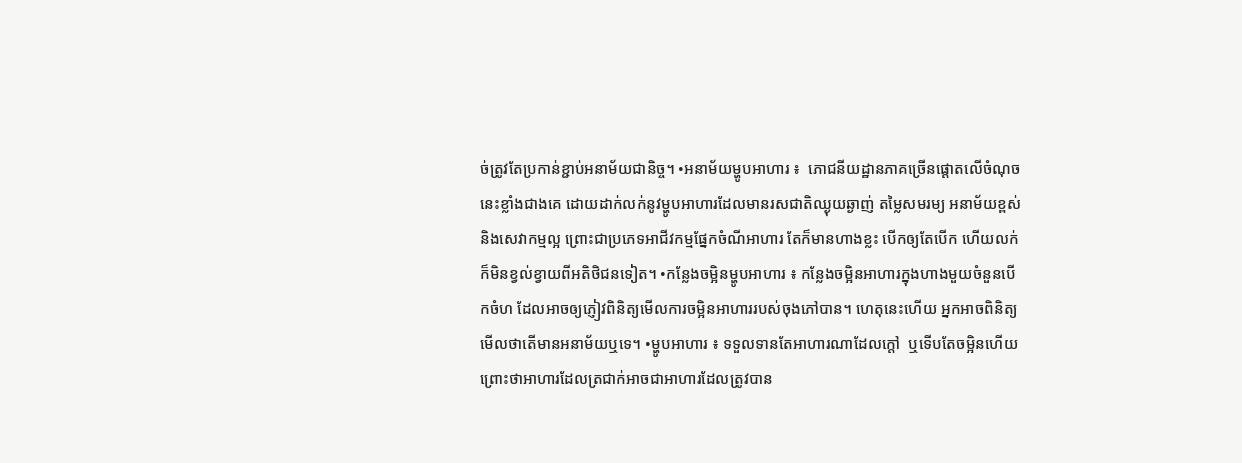ច់ត្រូវតែប្រកាន់ខ្ជាប់អនាម័យជានិច្ច។ •អនាម័យម្ហូបអាហារ ៖  ភោជនីយដ្ឋានភាគច្រើនផ្តោតលើចំណុចនេះខ្លាំងជាងគេ ដោយដាក់លក់នូវម្ហូបអាហារដែលមានរសជាតិឈ្ងុយឆ្ងាញ់ តម្លៃសមរម្យ អនាម័យខ្ពស់ និងសេវាកម្មល្អ ព្រោះជាប្រភេទអាជីវកម្មផ្នែកចំណីអាហារ តែក៏មានហាងខ្លះ បើកឲ្យតែបើក ហើយលក់ក៏មិនខ្វល់ខ្វាយពីអតិថិជនទៀត។ •កន្លែងចម្អិនម្ហូបអាហារ ៖ កន្លែងចម្អិនអាហារក្នុងហាងមួយចំនួនបើកចំហ ដែលអាចឲ្យភ្ញៀវពិនិត្យមើលការចម្អិនអាហាររបស់ចុងភៅបាន។ ហេតុនេះហើយ អ្នកអាចពិនិត្យមើលថាតើមានអនាម័យឬទេ។ •ម្ហូបអាហារ ៖ ទទួលទានតែអាហារណាដែលក្តៅ  ឬទើបតែចម្អិនហើយ ព្រោះថាអាហារដែលត្រជាក់អាចជាអាហារដែលត្រូវបាន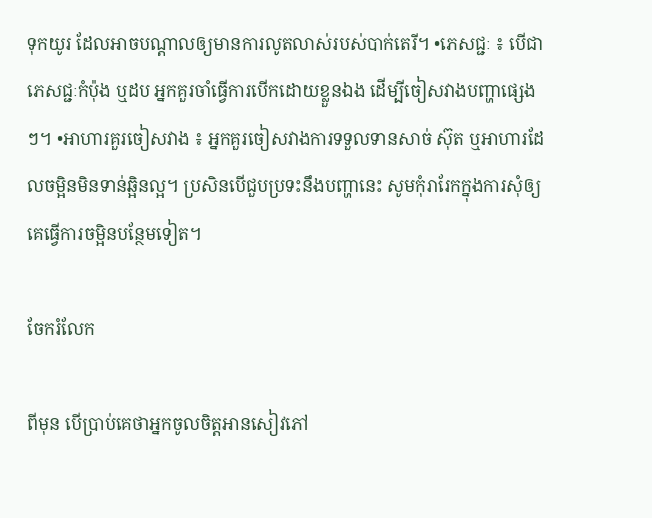ទុកយូរ ដែលអាចបណ្តាលឲ្យមានការលូតលាស់របស់បាក់តេរី។ •ភេសជ្ជៈ ៖ បើជាភេសជ្ជៈកំប៉ុង ឬដប អ្នកគួរចាំធ្វើការបើកដោយខ្លួនឯង ដើម្បីចៀសវាងបញ្ហាផ្សេងៗ។ •អាហារគួរចៀសវាង ៖ អ្នកគួរចៀសវាងការទទួលទានសាច់ ស៊ុត ឬអាហារដែលចម្អិនមិនទាន់ឆ្អិនល្អ។ ប្រសិនបើជួបប្រទះនឹងបញ្ហានេះ សូមកុំរារែកក្នុងការសុំឲ្យគេធ្វើការចម្អិនបន្ថែមទៀត។

ចែករំលែក

ពីមុន បើប្រាប់គេថាអ្នកចូលចិត្តអានសៀវភៅ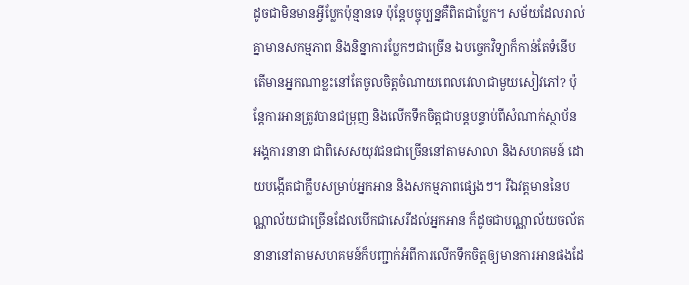ដូចជាមិនមានអ្វីប្លែកប៉ុន្មានទេ ប៉ុន្តែបច្ចុប្បន្នគឺពិតជាប្លែក។ សម័យដែលរាល់គ្នាមានសកម្មភាព និងនិន្នាការប្លែកៗជាច្រើន ឯបច្ចេកវិទ្យាក៏កាន់តែទំនើប តើមានអ្នកណាខ្លះនៅតែចូលចិត្តចំណាយពេលវេលាជាមួយសៀវភៅ? ប៉ុន្តែការអានត្រូវបានជម្រុញ និងលើកទឹកចិត្តជាបន្តបន្ទាប់ពីសំណាក់ស្ថាប័ន អង្គការនានា ជាពិសេសយុវជនជាច្រើននៅតាមសាលា និងសហគមន៍ ដោយបង្កើតជាក្លឹបសម្រាប់អ្នកអាន និងសកម្មភាពផ្សេងៗ។ រីឯវត្ដមាននៃបណ្ណាល័យជាច្រើនដែលបើកជាសេរីដល់អ្នកអាន ក៏ដូចជាបណ្ណាល័យចល័តនានានៅតាមសហគមន៍ក៏បញ្ជាក់អំពីការលើកទឹកចិត្តឲ្យមានការអានផងដែ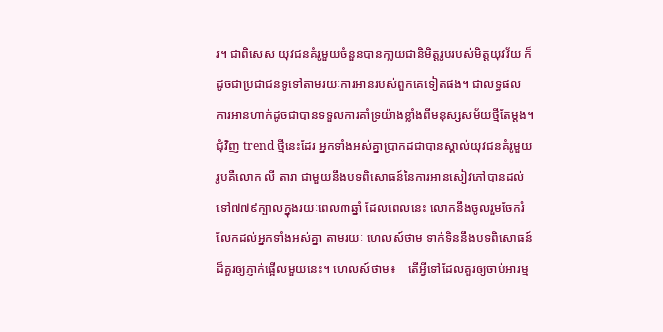រ។ ជាពិសេស យុវជនគំរូមួយចំនួនបានកា្លយជានិមិត្តរូបរបស់មិត្តយុវវ័យ ក៏ដូចជាប្រជាជនទូទៅតាមរយៈការអានរបស់ពួកគេទៀតផង។ ជាលទ្ធផល ការអានហាក់ដូចជាបានទទួលការគាំទ្រយ៉ាងខ្លាំងពីមនុស្សសម័យថ្មីតែម្តង។ ជុំវិញ trend ថ្មីនេះដែរ អ្នកទាំងអស់គ្នាប្រាកដជាបានស្គាល់យុវជនគំរូមួយរូបគឺលោក លី តារា ជាមួយនឹងបទពិសោធន៍នៃការអានសៀវភៅបានដល់ទៅ៧៧៩ក្បាលក្នុងរយៈពេល៣ឆ្នាំ ដែលពេលនេះ លោកនឹងចូលរួមចែករំលែកដល់អ្នកទាំងអស់គ្នា តាមរយៈ ហេលស៍ថាម ទាក់ទិននឹងបទពិសោធន៍ដ៏គួរឲ្យភ្ញាក់ផ្អើលមួយនេះ។ ហេលស៍ថាម៖    តើអ្វីទៅដែលគួរឲ្យចាប់អារម្ម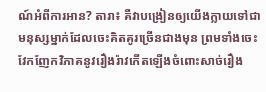ណ៍អំពីការអាន? តារា៖ គឺវាបង្រៀនឲ្យយើងក្លាយទៅជាមនុស្សម្នាក់ដែលចេះគិតគូរច្រើនជាងមុន ព្រមទាំងចេះវែកញែកវិភាគនូវរឿងរ៉ាវកើតឡើងចំពោះសាច់រឿង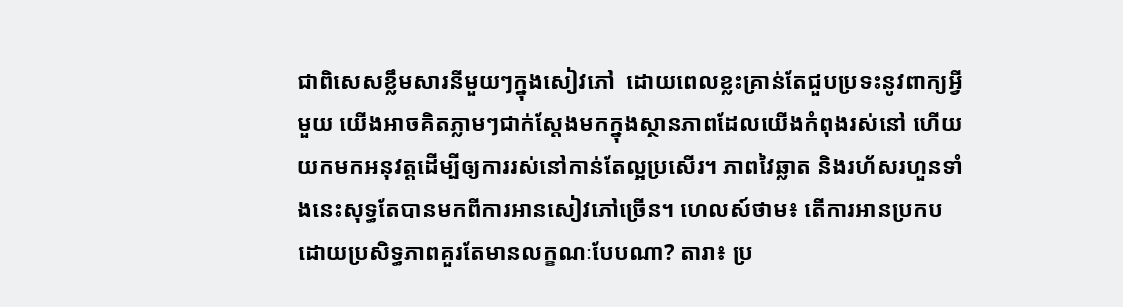ជាពិសេសខ្លឹមសារនីមួយៗក្នុងសៀវភៅ  ដោយពេលខ្លះគ្រាន់តែជួបប្រទះនូវពាក្យអ្វីមួយ យើងអាចគិតភ្លាមៗជាក់ស្តែងមកក្នុងស្ថានភាពដែលយើងកំពុងរស់នៅ ហើយយកមកអនុវត្តដើម្បីឲ្យការរស់នៅកាន់តែល្អប្រសើរ។ ភាពវៃឆ្លាត និងរហ័សរហួនទាំងនេះសុទ្ធតែបានមកពីការអានសៀវភៅច្រើន។ ហេលស៍ថាម៖ តើការអានប្រកបដោយប្រសិទ្ធភាពគួរតែមានលក្ខណៈបែបណា? តារា៖ ប្រ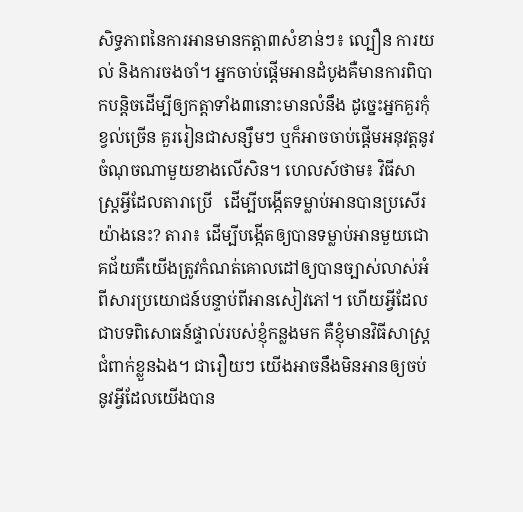សិទ្ធភាពនៃការអានមានកត្តា៣សំខាន់ៗ៖ ល្បឿន ការយល់ និងការចងចាំ។ អ្នកចាប់ផ្តើមអានដំបូងគឺមានការពិបាកបន្តិចដើម្បីឲ្យកត្តាទាំង៣នោះមានលំនឹង ដូច្នេះអ្នកគួរកុំខ្វល់ច្រើន គួររៀនជាសន្សឹមៗ ឬក៏អាចចាប់ផ្តើមអនុវត្តនូវចំណុចណាមួយខាងលើសិន។ ហេលស៍ថាម៖ វិធីសាស្រ្តអ្វីដែលតារាប្រើ   ដើម្បីបង្កើតទម្លាប់អានបានប្រសើរយ៉ាងនេះ? តារា៖ ដើម្បីបង្កើតឲ្យបានទម្លាប់អានមួយជោគជ័យគឺយើងត្រូវកំណត់គោលដៅឲ្យបានច្បាស់លាស់អំពីសារប្រយោជន៍បន្ទាប់ពីអានសៀវភៅ។ ហើយអ្វីដែលជាបទពិសោធន៍ផ្ទាល់របស់ខ្ញុំកន្លងមក គឺខ្ញុំមានវិធីសាស្រ្ត ជំពាក់ខ្លួនឯង។ ជារឿយៗ យើងអាចនឹងមិនអានឲ្យចប់នូវអ្វីដែលយើងបាន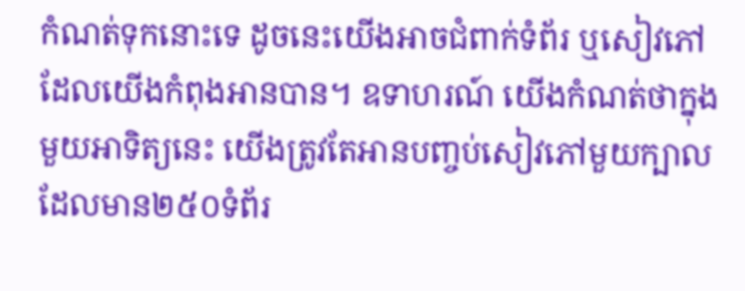កំណត់ទុកនោះទេ ដូចនេះយើងអាចជំពាក់ទំព័រ ឬសៀវភៅដែលយើងកំពុងអានបាន។ ឧទាហរណ៍ យើងកំណត់ថាក្នុងមួយអាទិត្យនេះ យើងត្រូវតែអានបញ្ចប់សៀវភៅមួយក្បាលដែលមាន២៥០ទំព័រ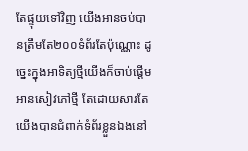តែផ្ទុយទៅវិញ យើងអានចប់បានត្រឹមតែ២០០ទំព័រតែប៉ុណ្ណោះ ដូច្នេះក្នុងអាទិត្យថ្មីយើងក៏ចាប់ផ្តើមអានសៀវភៅថ្មី តែដោយសារតែយើងបានជំពាក់ទំព័រខ្លួនឯងនៅ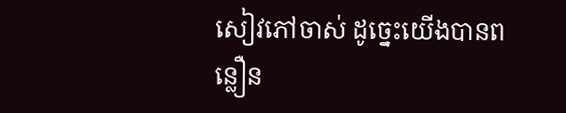សៀវភៅចាស់ ដូច្នេះយើងបានពន្លឿន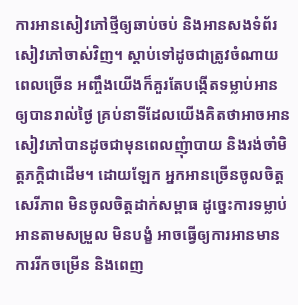ការអានសៀវភៅថ្មីឲ្យឆាប់ចប់ និងអានសងទំព័រសៀវភៅចាស់វិញ។ ស្តាប់ទៅដូចជាត្រូវចំណាយពេលច្រើន អញ្ចឹងយើងក៏គួរតែបង្កើតទម្លាប់អានឲ្យបានរាល់ថ្ងៃ គ្រប់នាទីដែលយើងគិតថាអាចអានសៀវភៅបានដូចជាមុនពេលញុំាបាយ និងរង់ចាំមិត្តភក្តិជាដើម។ ដោយឡែក អ្នកអានច្រើនចូលចិត្តសេរីភាព មិនចូលចិត្តដាក់សម្ពាធ ដូច្នេះការទម្លាប់អានតាមសម្រួល មិនបង្ខំ អាចធ្វើឲ្យការអានមានការរីកចម្រើន និងពេញ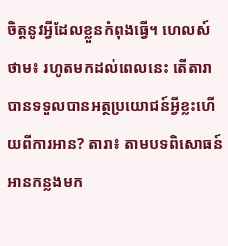ចិត្តនូវអ្វីដែលខ្លួនកំពុងធ្វើ។ ហេលស៍ថាម៖ រហូតមកដល់ពេលនេះ តើតារាបានទទួលបានអត្ថប្រយោជន៍អ្វីខ្លះហើយពីការអាន? តារា៖ តាមបទពិសោធន៍អានកន្លងមក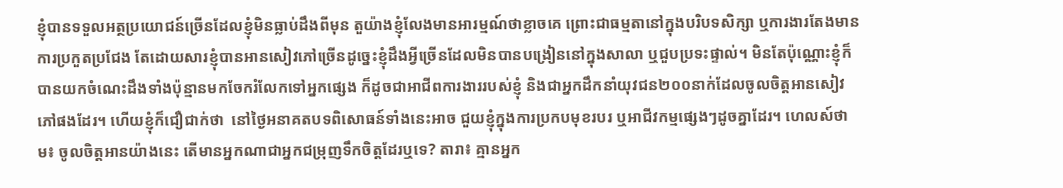ខ្ញុំបានទទួលអត្ថប្រយោជន៍ច្រើនដែលខ្ញុំមិនធ្លាប់ដឹងពីមុន តួយ៉ាងខ្ញុំលែងមានអារម្មណ៍ថាខ្លាចគេ ព្រោះជាធម្មតានៅក្នុងបរិបទសិក្សា ឬការងារតែងមានការប្រកួតប្រជែង តែដោយសារខ្ញុំបានអានសៀវភៅច្រើនដូច្នេះខ្ញុំដឹងអ្វីច្រើនដែលមិនបានបង្រៀននៅក្នុងសាលា ឬជួបប្រទះផ្ទាល់។ មិនតែប៉ុណ្ណោះខ្ញុំក៏បានយកចំណេះដឹងទាំងប៉ុន្មានមកចែករំលែកទៅអ្នកផ្សេង ក៏ដូចជាអាជីពការងាររបស់ខ្ញុំ និងជាអ្នកដឹកនាំយុវជន២០០នាក់ដែលចូលចិត្តអានសៀវភៅផងដែរ។ ហើយខ្ញុំក៏ជឿជាក់ថា  នៅថ្ងៃអនាគតបទពិសោធន៍ទាំងនេះអាច ជួយខ្ញុំក្នុងការប្រកបមុខរបរ ឬអាជីវកម្មផ្សេងៗដូចគ្នាដែរ។ ហេលស៍ថាម៖ ចូលចិត្តអានយ៉ាងនេះ តើមានអ្នកណាជាអ្នកជម្រុញទឹកចិត្តដែរឬទេ? តារា៖ គ្មានអ្នក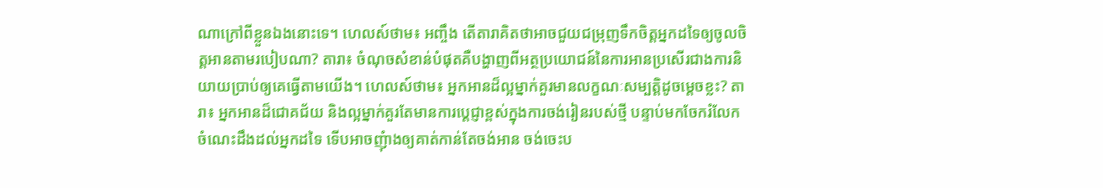ណាក្រៅពីខ្លួនឯងនោះទេ។ ហេលស៍ថាម៖ អញ្ចឹង តើតារាគិតថាអាចជួយជម្រុញទឹកចិត្តអ្នកដទៃឲ្យចូលចិត្តអានតាមរបៀបណា? តារា៖ ចំណុចសំខាន់បំផុតគឺបង្ហាញពីអត្ថប្រយោជន៍នៃការអានប្រសើរជាងការនិយាយប្រាប់ឲ្យគេធ្វើតាមយើង។ ហេលស៍ថាម៖ អ្នកអានដ៏ល្អម្នាក់គួរមានលក្ខណៈសម្បត្តិដូចម្តេចខ្លះ? តារា៖ អ្នកអានដ៏ជោគជ័យ និងល្អម្នាក់គួរតែមានការប្តេជ្ញាខ្ពស់ក្នុងការចង់រៀនរបស់ថ្មី បន្ទាប់មកចែករំលែកចំណេះដឹងដល់អ្នកដទៃ ទើបអាចញុំាងឲ្យគាត់កាន់តែចង់អាន ចង់ចេះប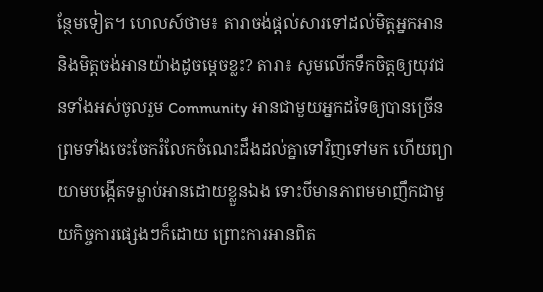ន្ថែមទៀត។ ហេលស៍ថាម៖ តារាចង់ផ្តល់សារទៅដល់មិត្តអ្នកអាន និងមិត្តចង់អានយ៉ាងដូចម្តេចខ្លះ? តារា៖ សូមលើកទឹកចិត្តឲ្យយុវជនទាំងអស់ចូលរួម Community អានជាមួយអ្នកដទៃឲ្យបានច្រើន ព្រមទាំងចេះចែករំលែកចំណេះដឹងដល់គ្នាទៅវិញទៅមក ហើយព្យាយាមបង្កើតទម្លាប់អានដោយខ្លួនឯង ទោះបីមានភាពមមាញឹកជាមួយកិច្ចការផ្សេងៗក៏ដោយ ព្រោះការអានពិត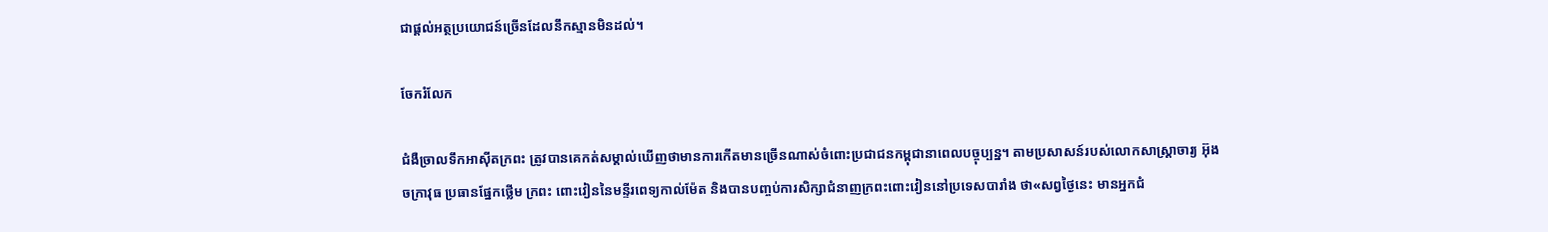ជាផ្តល់អត្ថប្រយោជន៍ច្រើនដែលនឹកស្មានមិនដល់។

ចែករំលែក

ជំងឺច្រាលទឹកអាស៊ីតក្រពះ ត្រូវបានគេកត់សម្គាល់ឃើញថាមានការកើតមានច្រើនណាស់ចំពោះប្រជាជនកម្ពុជានាពេលបច្ចុប្បន្ន។ តាមប្រសាសន៍របស់លោកសាស្រ្តាចារ្យ អ៊ុង ចក្រាវុធ ប្រធានផ្នែកថ្លើម ក្រពះ ពោះវៀននៃមន្ទីរពេទ្យកាល់ម៉ែត និងបានបញ្ចប់ការសិក្សាជំនាញក្រពះពោះវៀននៅប្រទេសបារាំង ថា«សព្វថ្ងៃនេះ មានអ្នកជំ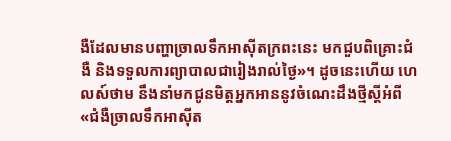ងឺដែលមានបញ្ហាច្រាលទឹកអាស៊ីតក្រពះនេះ មកជួបពិគ្រោះជំងឺ និងទទួលការព្យាបាលជារៀងរាល់ថ្ងៃ»។ ដូចនេះហើយ ហេលស៍ថាម នឹងនាំមកជូនមិត្តអ្នកអាននូវចំណេះដឹងថ្មីស្តីអំពី «ជំងឺច្រាលទឹកអាស៊ីត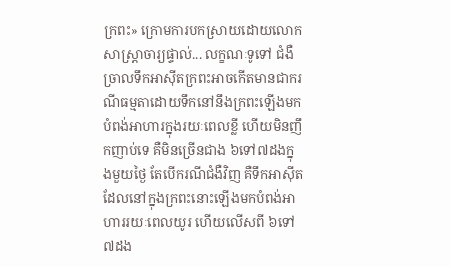ក្រពះ» ក្រោមការបកស្រាយដោយលោកសាស្រ្តាចារ្យផ្ទាល់... លក្ខណៈទូទៅ ជំងឺច្រាលទឹកអាស៊ីតក្រពះអាចកើតមានជាករណីធម្មតាដោយទឹកនៅនឹងក្រពះឡើងមកបំពង់អាហារក្នុងរយៈពេលខ្លី ហើយមិនញឹកញាប់ទេ គឺមិនច្រើនជាង ៦ទៅ៧ដងក្នុងមួយថ្ងៃ តែបើករណីជំងឺវិញ គឺទឹកអាស៊ីតដែលនៅក្នុងក្រពះនោះឡើងមកបំពង់អាហាររយៈពេលយូរ ហើយលើសពី ៦ទៅ៧ដង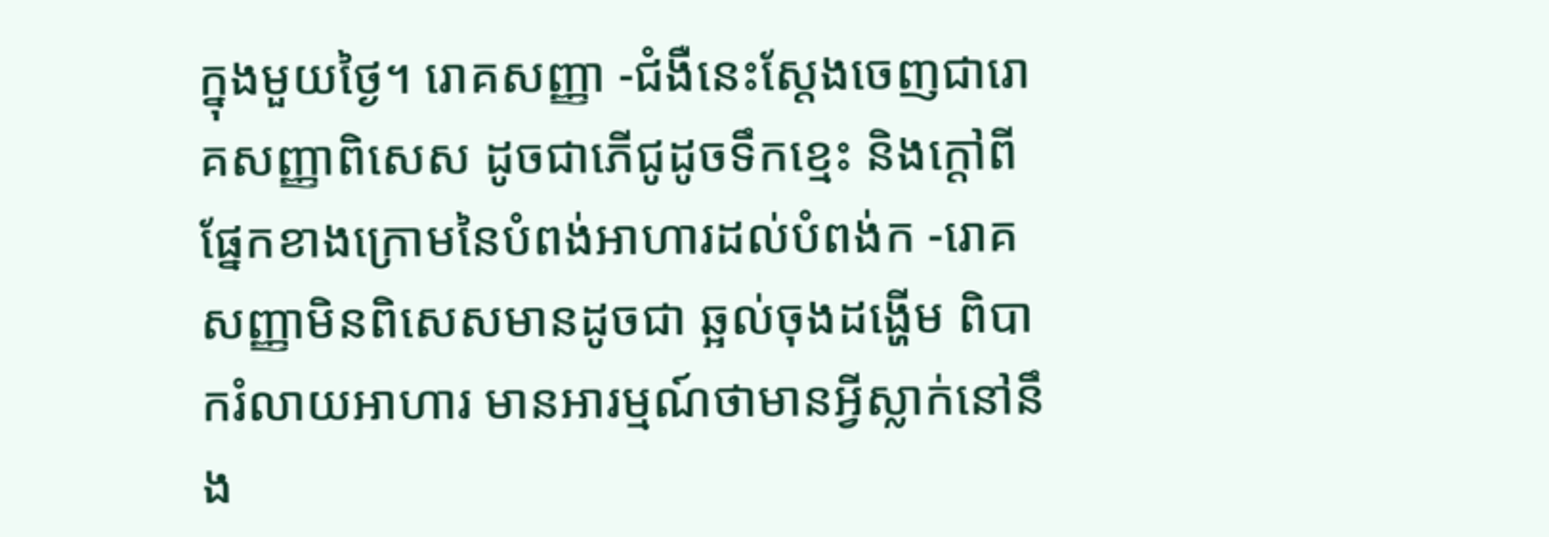ក្នុងមួយថ្ងៃ។ រោគសញ្ញា -ជំងឺនេះស្តែងចេញជារោគសញ្ញាពិសេស ដូចជាភើជូដូចទឹកខ្មេះ និងក្តៅពីផ្នែកខាងក្រោមនៃបំពង់អាហារដល់បំពង់ក -រោគសញ្ញាមិនពិសេសមានដូចជា ឆ្អល់ចុងដង្ហើម ពិបាករំលាយអាហារ មានអារម្មណ៍ថាមានអ្វីស្លាក់នៅនឹង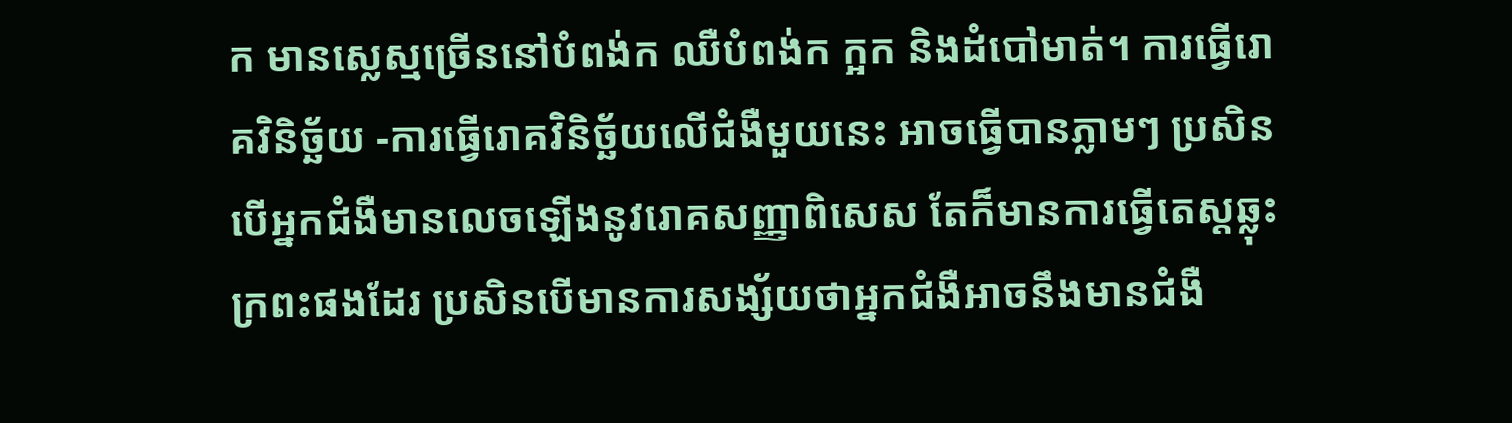ក មានស្លេស្មច្រើននៅបំពង់ក ឈឺបំពង់ក ក្អក និងដំបៅមាត់។ ការធ្វើរោគវិនិច្ឆ័យ -ការធ្វើរោគវិនិច្ឆ័យលើជំងឺមួយនេះ អាចធ្វើបានភ្លាមៗ ប្រសិនបើអ្នកជំងឺមានលេចឡើងនូវរោគសញ្ញាពិសេស តែក៏មានការធ្វើតេស្តឆ្លុះក្រពះផងដែរ ប្រសិនបើមានការសង្ស័យថាអ្នកជំងឺអាចនឹងមានជំងឺ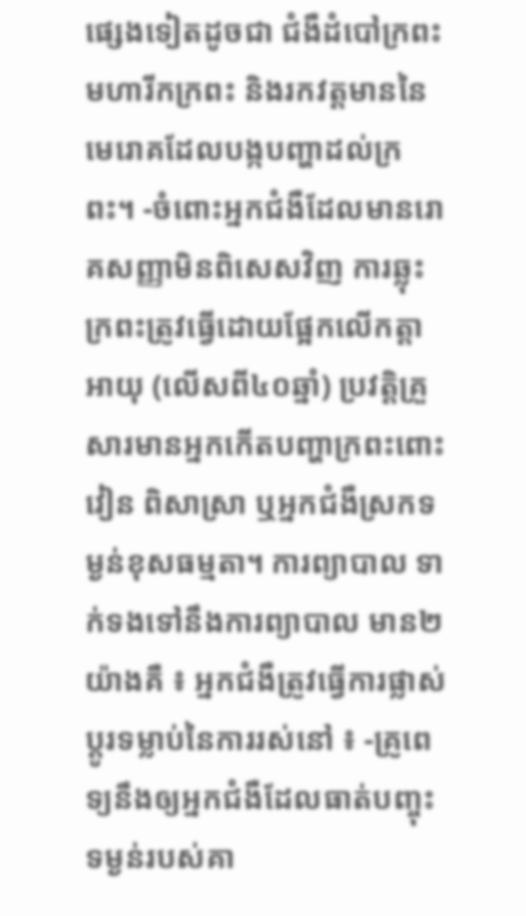ផ្សេងទៀតដូចជា ជំងឺដំបៅក្រពះ មហារីកក្រពះ និងរកវត្តមាននៃមេរោគដែលបង្កបញ្ហាដល់ក្រពះ។ -ចំពោះអ្នកជំងឺដែលមានរោគសញ្ញាមិនពិសេសវិញ ការឆ្លុះក្រពះត្រូវធ្វើដោយផ្អែកលើកត្តាអាយុ (លើសពី៤០ឆ្នាំ) ប្រវត្តិគ្រួសារមានអ្នកកើតបញ្ហាក្រពះពោះវៀន ពិសាស្រា ឬអ្នកជំងឺស្រកទម្ងន់ខុសធម្មតា។ ការព្យាបាល ទាក់ទងទៅនឹងការព្យាបាល មាន២យ៉ាងគឺ ៖ អ្នកជំងឺត្រូវធ្វើការផ្លាស់ប្តូរទម្លាប់នៃការរស់នៅ ៖ -គ្រូពេទ្យនឹងឲ្យអ្នកជំងឺដែលធាត់បញ្ចុះទម្ងន់របស់គា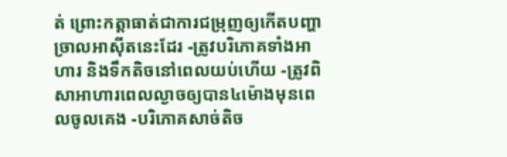ត់ ព្រោះកត្តាធាត់ជាការជម្រុញឲ្យកើតបញ្ហាច្រាលអាស៊ីតនេះដែរ -ត្រូវបរិភោគទាំងអាហារ និងទឹកតិចនៅពេលយប់ហើយ -ត្រូវពិសាអាហារពេលល្ងាចឲ្យបាន៤ម៉ោងមុនពេលចូលគេង -បរិភោគសាច់តិច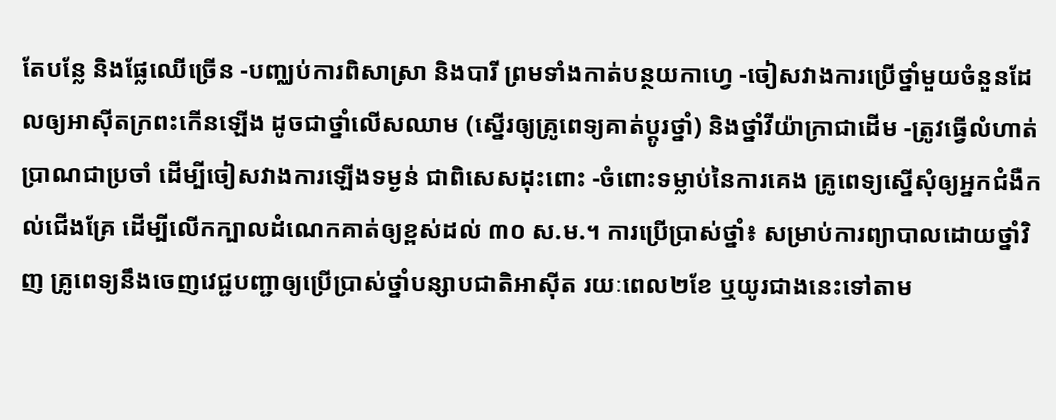តែបន្លែ និងផ្លែឈើច្រើន -បញ្ឈប់ការពិសាស្រា និងបារី ព្រមទាំងកាត់បន្ថយកាហ្វេ -ចៀសវាងការប្រើថ្នាំមួយចំនួនដែលឲ្យអាស៊ីតក្រពះកើនឡើង ដូចជាថ្នាំលើសឈាម (ស្នើរឲ្យគ្រូពេទ្យគាត់ប្តូរថ្នាំ) និងថ្នាំវីយ៉ាក្រាជាដើម -ត្រូវធ្វើលំហាត់ប្រាណជាប្រចាំ ដើម្បីចៀសវាងការឡើងទម្ងន់ ជាពិសេសដុះពោះ -ចំពោះទម្លាប់នៃការគេង គ្រូពេទ្យស្នើសុំឲ្យអ្នកជំងឺកល់ជើងគ្រែ ដើម្បីលើកក្បាលដំណេកគាត់ឲ្យខ្ពស់ដល់ ៣០ ស.ម.។ ការប្រើប្រាស់ថ្នាំ៖ សម្រាប់ការព្យាបាលដោយថ្នាំវិញ គ្រូពេទ្យនឹងចេញវេជ្ជបញ្ជាឲ្យប្រើប្រាស់ថ្នាំបន្សាបជាតិអាស៊ីត រយៈពេល២ខែ ឬយូរជាងនេះទៅតាម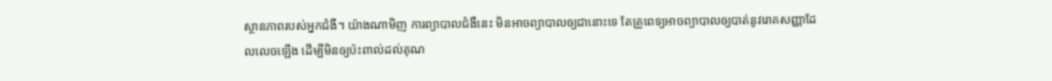ស្ថានភាពរបស់អ្នកជំងឺ។ យ៉ាងណាមិញ ការព្យាបាលជំងឺនេះ មិនអាចព្យាបាលឲ្យជានោះទេ តែគ្រូពេទ្យអាចព្យាបាលឲ្យបាត់នូវរោគសញ្ញាដែលលេចឡើង ដើម្បីមិនឲ្យប៉ះពាល់ដល់គុណ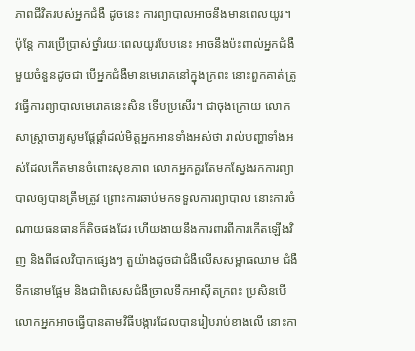ភាពជីវិតរបស់អ្នកជំងឺ ដូចនេះ ការព្យាបាលអាចនឹងមានពេលយូរ។ ប៉ុន្តែ ការប្រើប្រាស់ថ្នាំរយៈពេលយូរបែបនេះ អាចនឹងប៉ះពាល់អ្នកជំងឺមួយចំនួនដូចជា បើអ្នកជំងឺមានមេរោគនៅក្នុងក្រពះ នោះពួកគាត់ត្រូវធ្វើការព្យាបាលមេរោគនេះសិន ទើបប្រសើរ។ ជាចុងក្រោយ លោកសាស្រ្តាចារ្យសូមផ្តែផ្តាំដល់មិត្តអ្នកអានទាំងអស់ថា រាល់បញ្ហាទាំងអស់ដែលកើតមានចំពោះសុខភាព លោកអ្នកគួរតែមកស្វែងរកការព្យាបាលឲ្យបានត្រឹមត្រូវ ព្រោះការឆាប់មកទទួលការព្យាបាល នោះការចំណាយធនធានក៏តិចផងដែរ ហើយងាយនឹងការពារពីការកើតឡើងវិញ និងពីផលវិបាកផ្សេងៗ តួយ៉ាងដូចជាជំងឺលើសសម្ពាធឈាម ជំងឺទឹកនោមផ្អែម និងជាពិសេសជំងឺច្រាលទឹកអាស៊ីតក្រពះ ប្រសិនបើលោកអ្នកអាចធ្វើបានតាមវិធីបង្ការដែលបានរៀបរាប់ខាងលើ នោះកា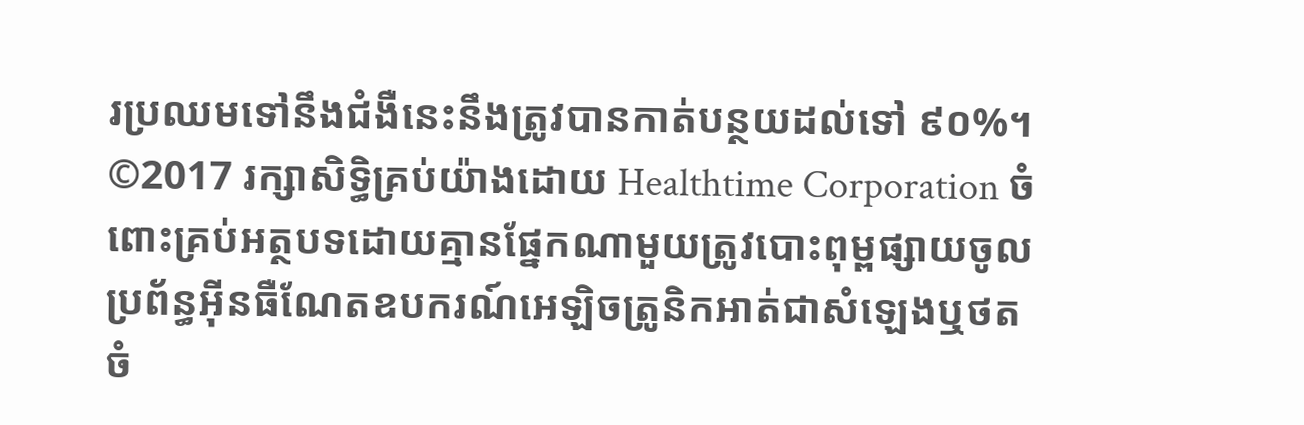រប្រឈមទៅនឹងជំងឺនេះនឹងត្រូវបានកាត់បន្ថយដល់ទៅ ៩០%។ ©2017 រក្សាសិទ្ធិគ្រប់យ៉ាងដោយ Healthtime Corporation ចំពោះគ្រប់អត្ថបទដោយគ្មានផ្នែកណាមួយត្រូវបោះពុម្ពផ្សាយចូល ប្រព័ន្ធអ៊ីនធឺណែតឧបករណ៍អេឡិចត្រូនិកអាត់ជាសំឡេងឬថតចំ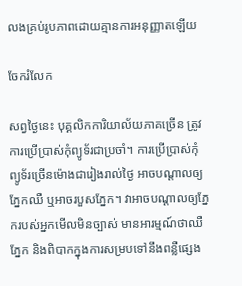លងគ្រប់រូបភាពដោយគ្មានការអនុញ្ញាតឡើយ

ចែករំលែក

សព្វថ្ងៃនេះ បុគ្គលិកការិយាល័យភាគច្រើន ត្រូវការប្រើប្រាស់កុំព្យូទ័រជាប្រចាំ។ ការប្រើប្រាស់កុំព្យូទ័រច្រើនម៉ោងជារៀងរាល់ថ្ងៃ អាចបណ្តាលឲ្យភ្នែកឈឺ ឬអាចរបួសភ្នែក។ វាអាចបណ្តាលឲ្យភ្នែករបស់អ្នកមើលមិនច្បាស់ មានអារម្មណ៍ថាឈឺភ្នែក និងពិបាកក្នុងការសម្របទៅនឹងពន្លឺផ្សេង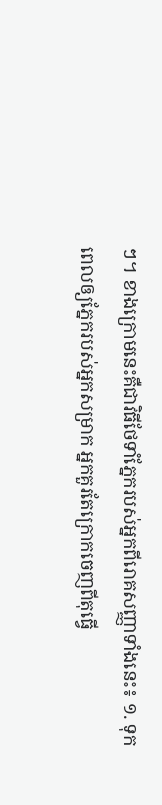ៗ។ ខាងក្រោមនេះគឺជាវិធីថែទាំភ្នែករបស់អ្នកពីរោគសញ្ញាទាំងនេះ៖ ១. ទុកពេលឲ្យភ្នែករបស់អ្នកសម្រាក អ្នកគួរតែក្រោកចេញពីតុធ្វើ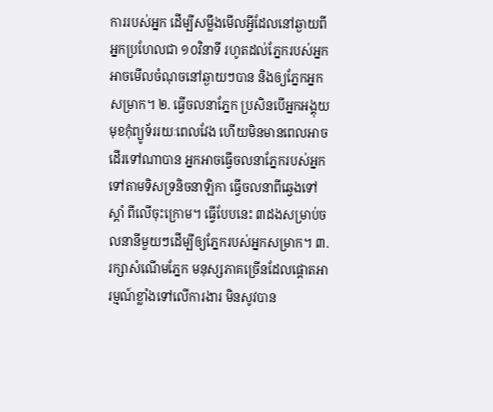ការរបស់អ្នក ដើម្បីសម្លឹងមើលអ្វីដែលនៅឆ្ងាយពីអ្នកប្រហែលជា ១០វិនាទី រហូតដល់ភ្នែករបស់អ្នកអាចមើលចំណុចនៅឆ្ងាយៗបាន និងឲ្យភ្នែកអ្នកសម្រាក។ ២. ធ្វើចលនាភ្នែក ប្រសិនបើអ្នកអង្គុយមុខកុំព្យូទ័ររយៈពេលវែង ហើយមិនមានពេលអាចដើរទៅណាបាន អ្នកអាចធ្វើចលនាភ្នែករបស់អ្នកទៅតាមទិសទ្រនិចនាឡិកា ធ្វើចលនាពីឆ្វេងទៅស្តាំ ពីលើចុះក្រោម។ ធ្វើបែបនេះ ៣ដងសម្រាប់ចលនានីមួយៗដើម្បីឲ្យភ្នែករបស់អ្នកសម្រាក។ ៣. រក្សាសំណើមភ្នែក មនុស្សភាគច្រើនដែលផ្តោតអារម្មណ៍ខ្លាំងទៅលើការងារ មិនសូវបាន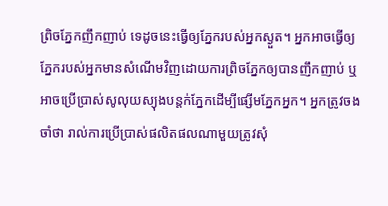ព្រិចភ្នែកញឹកញាប់ ទេដូចនេះធ្វើឲ្យភ្នែករបស់អ្នកស្ងួត។ អ្នកអាចធ្វើឲ្យភ្នែករបស់អ្នកមានសំណើមវិញដោយការព្រិចភ្នែកឲ្យបានញឹកញាប់ ឬអាចប្រើប្រាស់សូលុយស្យុងបន្តក់ភ្នែកដើម្បីផ្សើមភ្នែកអ្នក។ អ្នកត្រូវចងចាំថា រាល់ការប្រើប្រាស់ផលិតផលណាមួយត្រូវសុំ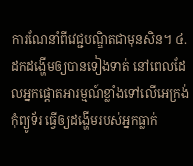ការណែនាំពីវេជ្ជបណ្ឌិតជាមុនសិន។ ៤. ដកដង្ហើមឲ្យបានទៀងទាត់ នៅពេលដែលអ្នកផ្តោតអារម្មណ៍ខ្លាំងទៅលើអេក្រង់កុំព្យូទ័រ ធ្វើឲ្យដង្ហើមរបស់អ្នកធ្លាក់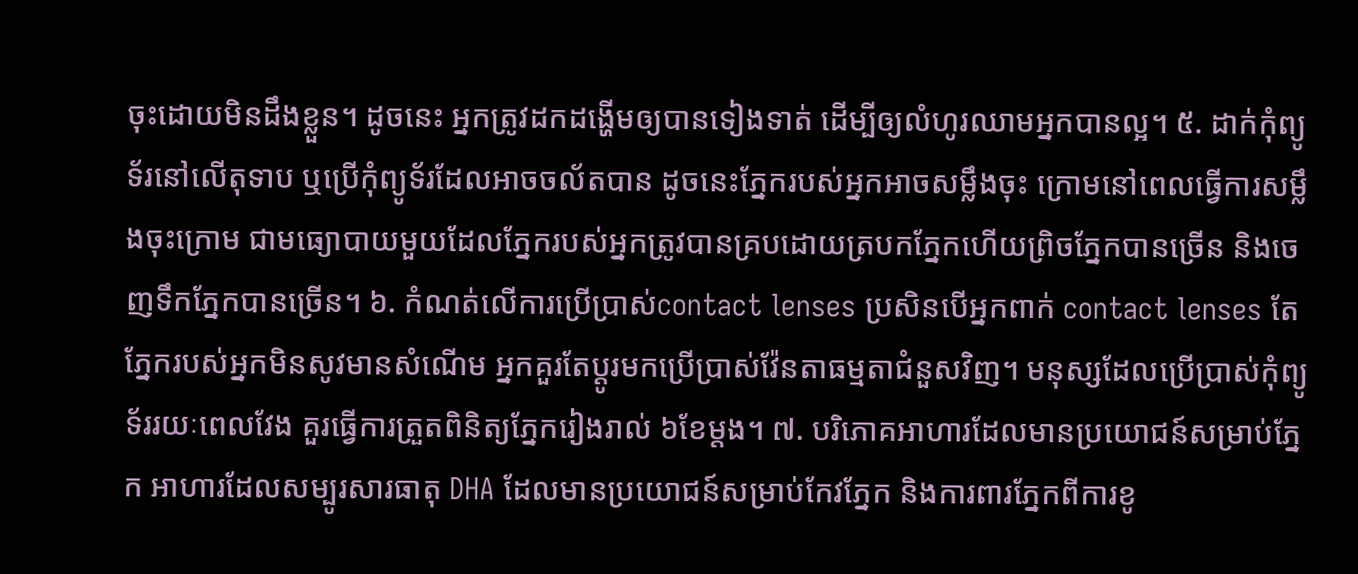ចុះដោយមិនដឹងខ្លួន។ ដូចនេះ អ្នកត្រូវដកដង្ហើមឲ្យបានទៀងទាត់ ដើម្បីឲ្យលំហូរឈាមអ្នកបានល្អ។ ៥. ដាក់កុំព្យូទ័រនៅលើតុទាប ឬប្រើកុំព្យូទ័រដែលអាចចល័តបាន ដូចនេះភ្នែករបស់អ្នកអាចសម្លឹងចុះ ក្រោមនៅពេលធ្វើការសម្លឹងចុះក្រោម ជាមធ្យោបាយមួយដែលភ្នែករបស់អ្នកត្រូវបានគ្របដោយត្របកភ្នែកហើយព្រិចភ្នែកបានច្រើន និងចេញទឹកភ្នែកបានច្រើន។ ៦. កំណត់លើការប្រើប្រាស់contact lenses ប្រសិនបើអ្នកពាក់ contact lenses តែភ្នែករបស់អ្នកមិនសូវមានសំណើម អ្នកគួរតែប្តូរមកប្រើប្រាស់វ៉ែនតាធម្មតាជំនួសវិញ។ មនុស្សដែលប្រើប្រាស់កុំព្យូទ័ររយៈពេលវែង គួរធ្វើការត្រួតពិនិត្យភ្នែករៀងរាល់ ៦ខែម្តង។ ៧. បរិភោគអាហារដែលមានប្រយោជន៍សម្រាប់ភ្នែក អាហារដែលសម្បូរសារធាតុ DHA ដែលមានប្រយោជន៍សម្រាប់កែវភ្នែក និងការពារភ្នែកពីការខូ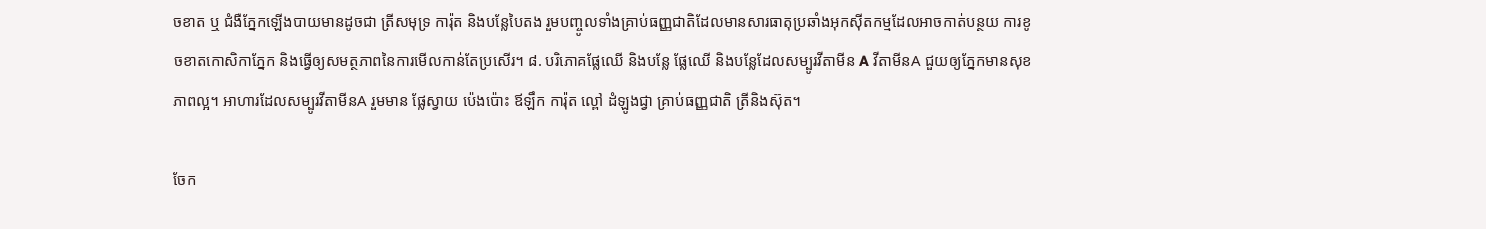ចខាត ឬ ជំងឺភ្នែកឡើងបាយមានដូចជា ត្រីសមុទ្រ ការ៉ុត និងបន្លែបៃតង រួមបញ្ចូលទាំងគ្រាប់ធញ្ញជាតិដែលមានសារធាតុប្រឆាំងអុកស៊ីតកម្មដែលអាចកាត់បន្ថយ ការខូចខាតកោសិកាភ្នែក និងធ្វើឲ្យសមត្ថភាពនៃការមើលកាន់តែប្រសើរ។ ៨. បរិភោគផ្លែឈើ និងបន្លែ ផ្លែឈើ និងបន្លែដែលសម្បូរវីតាមីន A វីតាមីនA ជួយឲ្យភ្នែកមានសុខភាពល្អ។ អាហារដែលសម្បូរវីតាមីនA រួមមាន ផ្លែស្វាយ ប៉េងប៉ោះ ឪឡឹក ការ៉ុត ល្ពៅ ដំឡូងជ្វា គ្រាប់ធញ្ញជាតិ ត្រីនិងស៊ុត។

ចែក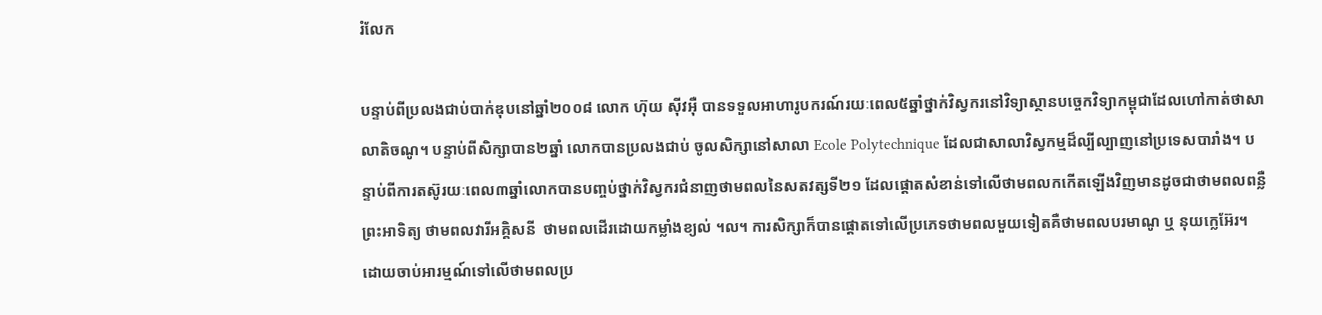រំលែក

បន្ទាប់ពីប្រលងជាប់បាក់ឌុបនៅឆ្នាំ២០០៨ លោក ហ៊ុយ ស៊ីវអ៊ឺ បានទទួលអាហារូបករណ៍រយៈពេល៥ឆ្នាំថ្នាក់វិស្វករនៅវិទ្យាស្ថានបច្ចេកវិទ្យាកម្ពុជាដែលហៅកាត់ថាសាលាតិចណូ។ បន្ទាប់ពីសិក្សាបាន២ឆ្នាំ លោកបានប្រលងជាប់ ចូលសិក្សានៅសាលា Ecole Polytechnique ដែលជាសាលាវិស្វកម្មដ៏ល្បីល្បាញនៅប្រទេសបារាំង។ បន្ទាប់ពីការតស៊ូរយៈពេល៣ឆ្នាំលោកបានបញ្ចប់ថ្នាក់វិស្វករជំនាញថាមពលនៃសតវត្សទី២១ ដែលផ្តោតសំខាន់ទៅលើថាមពលកកើតឡើងវិញមានដូចជាថាមពលពន្លឺព្រះអាទិត្យ ថាមពលវារីអគ្គិសនី  ថាមពលដើរដោយកម្លាំងខ្យល់ ។ល។ ការសិក្សាក៏បានផ្តោតទៅលើប្រភេទថាមពលមួយទៀតគឺថាមពលបរមាណូ ឬ នុយក្លេអ៊ែរ។ ដោយចាប់អារម្មណ៍ទៅលើថាមពលប្រ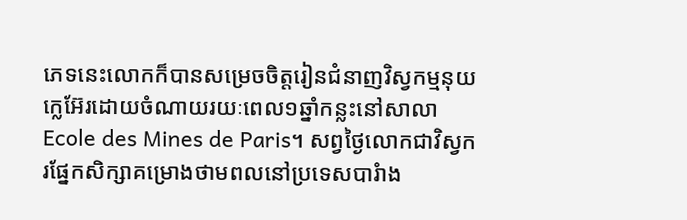ភេទនេះលោកក៏បានសម្រេចចិត្តរៀនជំនាញវិស្វកម្មនុយក្លេអ៊ែរដោយចំណាយរយៈពេល១ឆ្នាំកន្លះនៅសាលាEcole des Mines de Paris។ សព្វថ្ងៃលោកជាវិស្វករផ្នែកសិក្សាគម្រោងថាមពលនៅប្រទេសបារំាង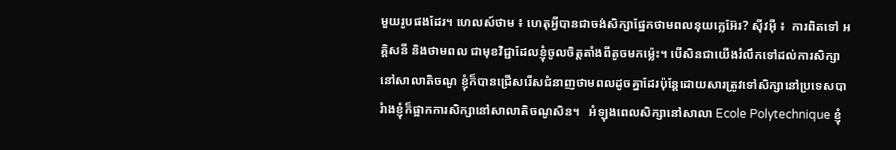មួយរូបផងដែរ។ ហេលស៍ថាម ៖ ហេតុអ្វីបានជាចង់សិក្សាផ្នែកថាមពលនុយក្លេអ៊ែរ? ស៊ីវអ៊ឺ ៖  ការពិតទៅ អគ្គិសនី និងថាមពល ជាមុខវិជ្ជាដែលខ្ញុំចូលចិត្តតាំងពីតូចមកម៉្លេះ។ បើសិនជាយើងរំលឹកទៅដល់ការសិក្សានៅសាលាតិចណូ ខ្ញុំក៏បានជ្រើសរើសជំនាញថាមពលដូចគ្នាដែរប៉ុន្តែដោយសារត្រូវទៅសិក្សានៅប្រទេសបារំាងខ្ញុំក៏ផ្អាកការសិក្សានៅសាលាតិចណូសិន។   អំឡុងពេលសិក្សានៅសាលា Ecole Polytechnique ខ្ញុំ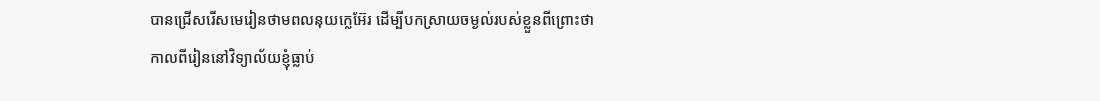បានជ្រើសរើសមេរៀនថាមពលនុយក្លេអ៊ែរ ដើម្បីបកស្រាយចម្ងល់របស់ខ្លួនពីព្រោះថាកាលពីរៀននៅវិទ្យាល័យខ្ញុំធ្លាប់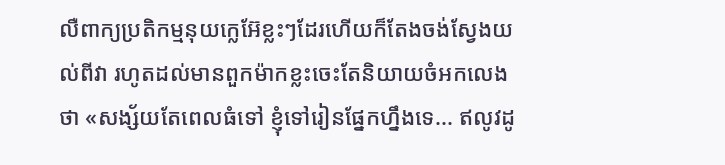លឺពាក្យប្រតិកម្មនុយក្លេអ៊ែខ្លះៗដែរហើយក៏តែងចង់ស្វែងយល់ពីវា រហូតដល់មានពួកម៉ាកខ្លះចេះតែនិយាយចំអកលេងថា «សង្ស័យតែពេលធំទៅ ខ្ញុំទៅរៀនផ្នែកហ្នឹងទេ... ឥលូវដូ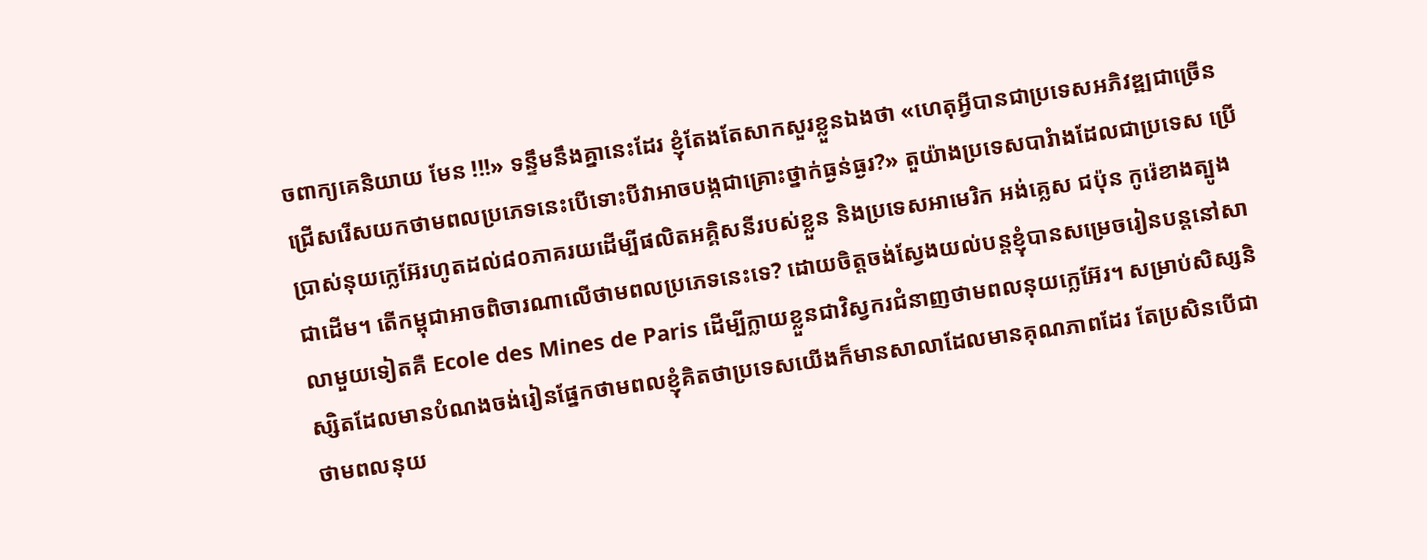ចពាក្យគេនិយាយ មែន !!!» ទន្ទឹមនឹងគ្នានេះដែរ ខ្ញុំតែងតែសាកសួរខ្លួនឯងថា «ហេតុអ្វីបានជាប្រទេសអភិវឌ្ឍជាច្រើនជ្រើសរើសយកថាមពលប្រភេទនេះបើទោះបីវាអាចបង្កជាគ្រោះថ្នាក់ធ្ងន់ធ្ងរ?» តួយ៉ាងប្រទេសបារំាងដែលជាប្រទេស ប្រើប្រាស់នុយក្លេអ៊ែរហូតដល់៨០ភាគរយដើម្បីផលិតអគ្គិសនីរបស់ខ្លួន និងប្រទេសអាមេរិក អង់គ្លេស ជប៉ុន កូរ៉េខាងត្បូង ជាដើម។ តើកម្ពុជាអាចពិចារណាលើថាមពលប្រភេទនេះទេ? ដោយចិត្តចង់ស្វែងយល់បន្តខ្ញុំបានសម្រេចរៀនបន្តនៅសាលាមួយទៀតគឺ Ecole des Mines de Paris ដើម្បីក្លាយខ្លួនជាវិស្វករជំនាញថាមពលនុយក្លេអ៊ែរ។ សម្រាប់សិស្សនិស្សិតដែលមានបំណងចង់រៀនផ្នែកថាមពលខ្ញុំគិតថាប្រទេសយើងក៏មានសាលាដែលមានគុណភាពដែរ តែប្រសិនបើជាថាមពលនុយ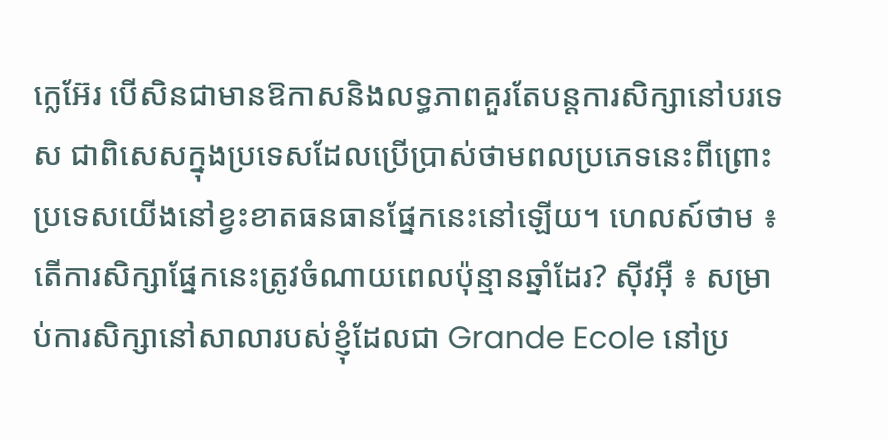ក្លេអ៊ែរ បើសិនជាមានឱកាសនិងលទ្ធភាពគួរតែបន្តការសិក្សានៅបរទេស ជាពិសេសក្នុងប្រទេសដែលប្រើប្រាស់ថាមពលប្រភេទនេះពីព្រោះប្រទេសយើងនៅខ្វះខាតធនធានផ្នែកនេះនៅឡើយ។ ហេលស៍ថាម ៖ តើការសិក្សាផ្នែកនេះត្រូវចំណាយពេលប៉ុន្មានឆ្នាំដែរ? ស៊ីវអ៊ឺ ៖ សម្រាប់ការសិក្សានៅសាលារបស់ខ្ញុំដែលជា Grande Ecole នៅប្រ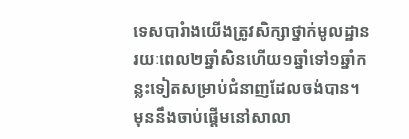ទេសបារំាងយើងត្រូវសិក្សាថ្នាក់មូលដ្ឋានរយៈពេល២ឆ្នាំសិនហើយ១ឆ្នាំទៅ១ឆ្នាំកន្លះទៀតសម្រាប់ជំនាញដែលចង់បាន។ មុននឹងចាប់ផ្តើមនៅសាលា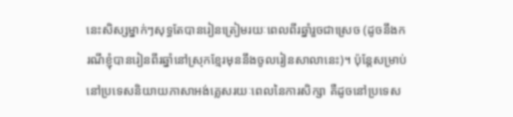នេះសិស្សម្នាក់ៗសុទ្ធតែបានរៀនត្រៀមរយៈពេលពីរឆ្នាំរួចជាស្រេច (ដូចនឹងករណីខ្ញុំបានរៀនពីរឆ្នាំនៅស្រុកខ្មែរមុននឹងចូលរៀនសាលានេះ)។ ប៉ុន្តែសម្រាប់នៅប្រទេសនិយាយភាសាអង់គ្លេសរយៈពេលនៃការសិក្សា គឺដូចនៅប្រទេស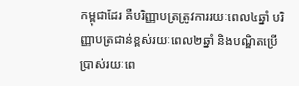កម្ពុជាដែរ គឺបរិញ្ញាបត្រត្រូវការរយៈពេល៤ឆ្នាំ បរិញ្ញាបត្រជាន់ខ្ពស់រយៈពេល២ឆ្នាំ និងបណ្ឌិតប្រើប្រាស់រយៈពេ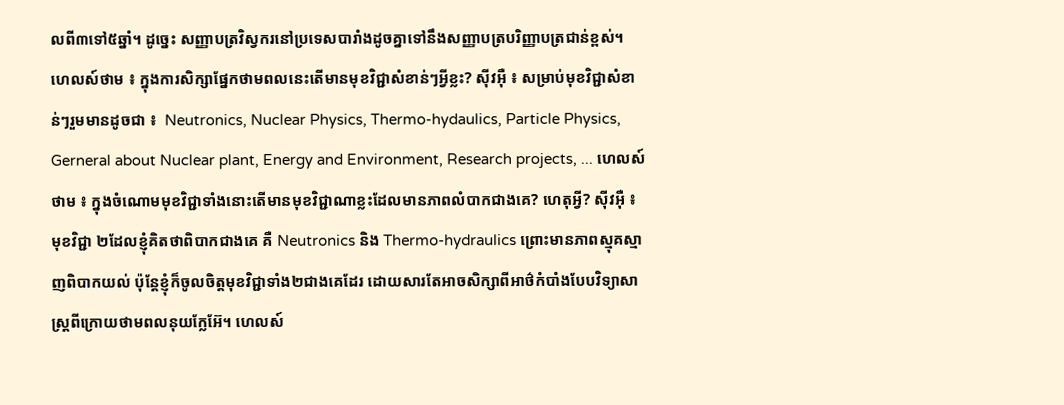លពី៣ទៅ៥ឆ្នាំ។ ដូច្នេះ សញ្ញាបត្រវិស្វករនៅប្រទេសបារាំងដូចគ្នាទៅនឹងសញ្ញាបត្របរិញ្ញាបត្រជាន់ខ្ពស់។ ហេលស៍ថាម ៖ ក្នុងការសិក្សាផ្នែកថាមពលនេះតើមានមុខវិជ្ជាសំខាន់ៗអ្វីខ្លះ? ស៊ីវអ៊ឺ ៖ សម្រាប់មុខវិជ្ជាសំខាន់ៗរួមមានដូចជា ៖  Neutronics, Nuclear Physics, Thermo-hydaulics, Particle Physics, Gerneral about Nuclear plant, Energy and Environment, Research projects, ... ហេលស៍ថាម ៖ ក្នុងចំណោមមុខវិជ្ជាទាំងនោះតើមានមុខវិជ្ជាណាខ្លះដែលមានភាពលំបាកជាងគេ? ហេតុអ្វី? ស៊ីវអ៊ឺ ៖ មុខវិជ្ជា ២ដែលខ្ញុំគិតថាពិបាកជាងគេ គឺ Neutronics និង Thermo-hydraulics ព្រោះមានភាពស្មុគស្មាញពិបាកយល់ ប៉ុន្តែខ្ញុំក៏ចូលចិត្តមុខវិជ្ជាទាំង២ជាងគេដែរ ដោយសារតែអាចសិក្សាពីអាថ៌កំបាំងបែបវិទ្យាសាស្រ្តពីក្រោយថាមពលនុយក្លែអ៊ែ។ ហេលស៍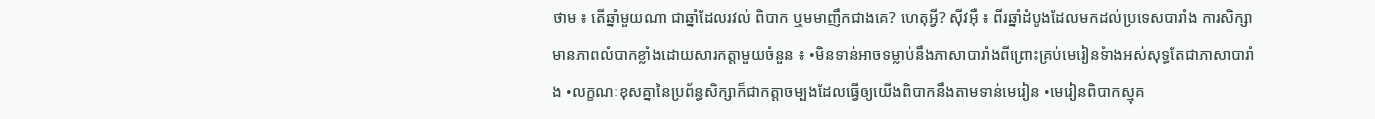ថាម ៖ តើឆ្នាំមួយណា ជាឆ្នាំដែលរវល់ ពិបាក ឬមមាញឹកជាងគេ? ហេតុអ្វី? ស៊ីវអ៊ឺ ៖ ពីរឆ្នាំដំបូងដែលមកដល់ប្រទេសបារាំង ការសិក្សាមានភាពលំបាកខ្លាំងដោយសារកត្តាមួយចំនួន ៖ •មិនទាន់អាចទម្លាប់នឹងភាសាបារាំងពីព្រោះគ្រប់មេរៀនទំាងអស់សុទ្ធតែជាភាសាបារាំង •លក្ខណៈខុសគ្នានៃប្រព័ន្ធសិក្សាក៏ជាកត្តាចម្បងដែលធ្វើឲ្យយើងពិបាកនឹងតាមទាន់មេរៀន •មេរៀនពិបាកស្មុគ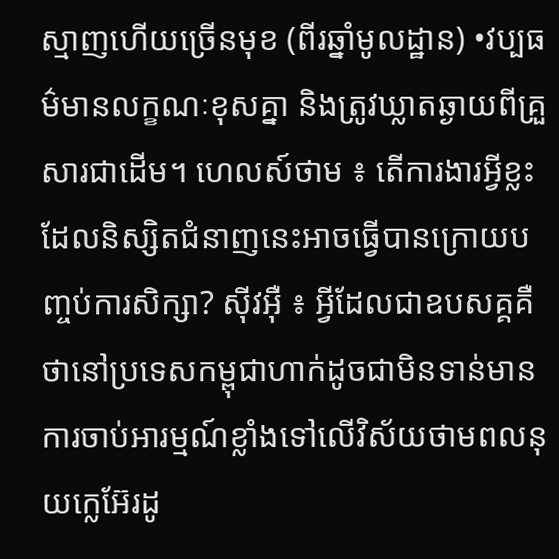ស្មាញហើយច្រើនមុខ (ពីរឆ្នាំមូលដ្ឋាន) •វប្បធម៌មានលក្ខណៈខុសគ្នា និងត្រូវឃ្លាតឆ្ងាយពីគ្រួសារជាដើម។ ហេលស៍ថាម ៖ តើការងារអ្វីខ្លះដែលនិស្សិតជំនាញនេះអាចធ្វើបានក្រោយបញ្ចប់ការសិក្សា? ស៊ីវអ៊ឺ ៖ អ្វីដែលជាឧបសគ្គគឺថានៅប្រទេសកម្ពុជាហាក់ដូចជាមិនទាន់មានការចាប់អារម្មណ៍ខ្លាំងទៅលើវិស័យថាមពលនុយក្លេអ៊ែរដូ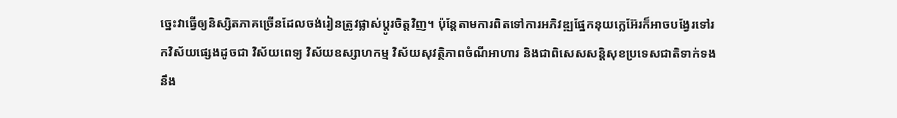ច្នេះវាធ្វើឲ្យនិស្សិតភាគច្រើនដែលចង់រៀនត្រូវផ្លាស់ប្តូរចិត្តវិញ។ ប៉ុន្តែតាមការពិតទៅការអភិវឌ្ឍផ្នែកនុយក្លេអ៊ែរក៏អាចបង្វែរទៅរកវិស័យផ្សេងដូចជា វិស័យពេទ្យ វិស័យឧស្សាហកម្ម វិស័យសុវត្ថិភាពចំណីអាហារ និងជាពិសេសសន្តិសុខប្រទេសជាតិទាក់ទងនឹង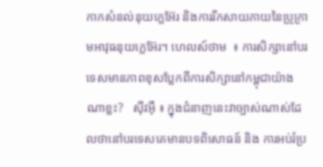កាកសំនល់នុយក្លេអ៊ែរ និងការរីកសាយភាយនៃប្រូក្រាមអាវុធនុយក្លេអ៊ែរ។ ហេលស៍ថាម  ៖ ការសិក្សានៅបរទេសមានភាពខុសប្លែកពីការសិក្សានៅកម្ពុជាយ៉ាងណាខ្លះ?   ស៊ីវអ៊ឺ ៖ ក្នុងជំនាញនេះវាច្បាស់ណាស់ដែលថានៅបរទេសគេមានបទពិសោធន៍ និង ការអប់រំប្រ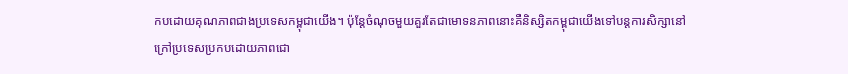កបដោយគុណភាពជាងប្រទេសកម្ពុជាយើង។ ប៉ុន្តែចំណុចមួយគួរតែជាមោទនភាពនោះគឺនិស្សិតកម្ពុជាយើងទៅបន្តការសិក្សានៅក្រៅប្រទេសប្រកបដោយភាពជោ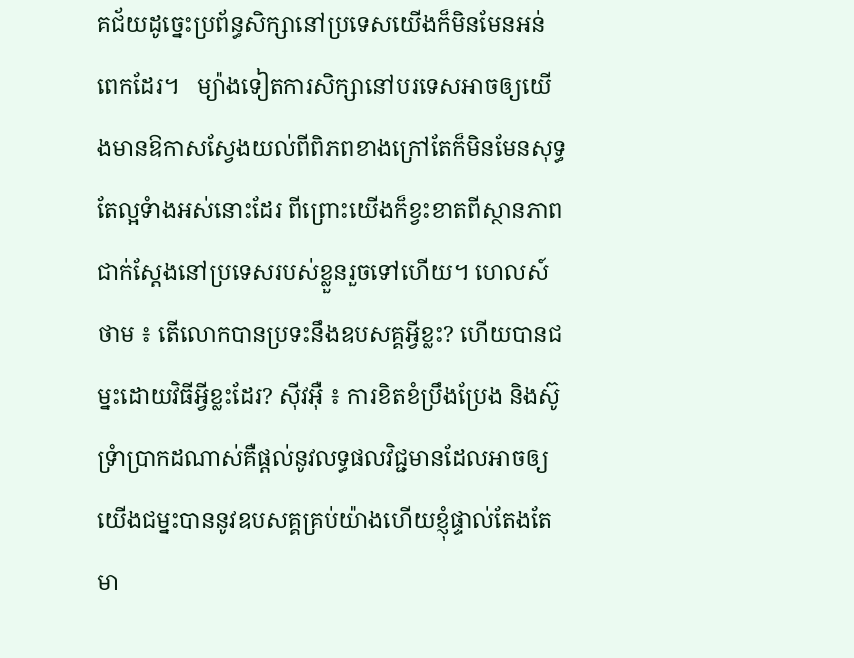គជ័យដូច្នេះប្រព័ន្ធសិក្សានៅប្រទេសយើងក៏មិនមែនអន់ពេកដែរ។   ម្យ៉ាងទៀតការសិក្សានៅបរទេសអាចឲ្យយើងមានឱកាសស្វែងយល់ពីពិភពខាងក្រៅតែក៏មិនមែនសុទ្ធតែល្អទំាងអស់នោះដែរ ពីព្រោះយើងក៏ខ្វះខាតពីស្ថានភាពជាក់ស្តែងនៅប្រទេសរបស់ខ្លួនរួចទៅហើយ។ ហេលស៍ថាម ៖ តើលោកបានប្រទះនឹងឧបសគ្គអ្វីខ្លះ? ហើយបានជម្នះដោយវិធីអ្វីខ្លះដែរ? ស៊ីវអ៊ឺ ៖ ការខិតខំប្រឹងប្រែង និងស៊ូទ្រំាប្រាកដណាស់គឺផ្តល់នូវលទ្ធផលវិជ្ជមានដែលអាចឲ្យយើងជម្នះបាននូវឧបសគ្គគ្រប់យ៉ាងហើយខ្ញុំផ្ទាល់តែងតែមា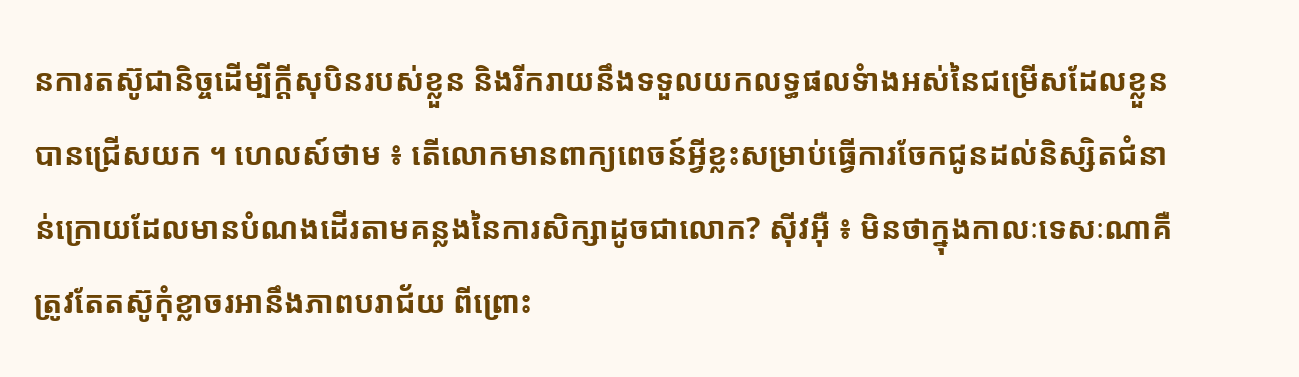នការតស៊ូជានិច្ចដើម្បីក្តីសុបិនរបស់ខ្លួន និងរីករាយនឹងទទួលយកលទ្ធផលទំាងអស់នៃជម្រើសដែលខ្លួនបានជ្រើសយក ។ ហេលស៍ថាម ៖ តើលោកមានពាក្យពេចន៍អ្វីខ្លះសម្រាប់ធ្វើការចែកជូនដល់និស្សិតជំនាន់ក្រោយដែលមានបំណងដើរតាមគន្លងនៃការសិក្សាដូចជាលោក? ស៊ីវអ៊ឺ ៖ មិនថាក្នុងកាលៈទេសៈណាគឺត្រូវតែតស៊ូកុំខ្លាចរអានឹងភាពបរាជ័យ ពីព្រោះ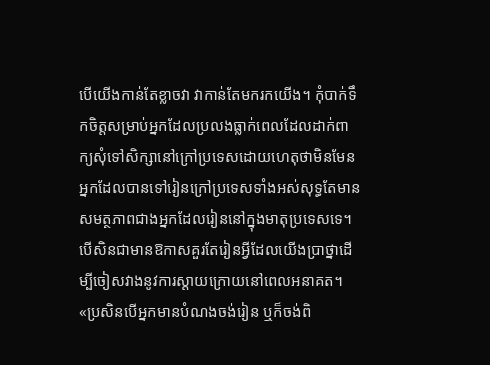បើយើងកាន់តែខ្លាចវា វាកាន់តែមករកយើង។ កុំបាក់ទឹកចិត្តសម្រាប់អ្នកដែលប្រលងធ្លាក់ពេលដែលដាក់ពាក្យសុំទៅសិក្សានៅក្រៅប្រទេសដោយហេតុថាមិនមែនអ្នកដែលបានទៅរៀនក្រៅប្រទេសទាំងអស់សុទ្ធតែមានសមត្ថភាពជាងអ្នកដែលរៀននៅក្នុងមាតុប្រទេសទេ។ បើសិនជាមានឱកាសគួរតែរៀនអ្វីដែលយើងប្រាថ្នាដើម្បីចៀសវាងនូវការស្តាយក្រោយនៅពេលអនាគត។ «ប្រសិនបើអ្នកមានបំណងចង់រៀន ឬក៏ចង់ពិ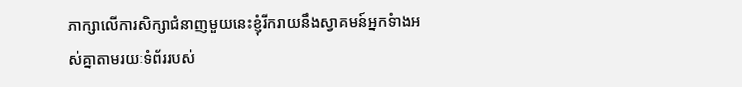ភាក្សាលើការសិក្សាជំនាញមួយនេះខ្ញុំរីករាយនឹងស្វាគមន៍អ្នកទំាងអស់គ្នាតាមរយៈទំព័ររបស់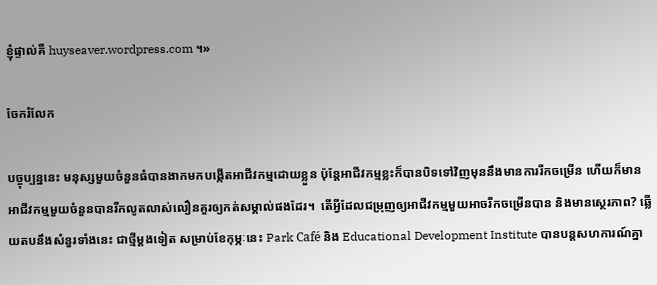ខ្ញុំផ្ទាល់គឺ huyseaver.wordpress.com ។»

ចែករំលែក

បច្ចុប្បន្ននេះ មនុស្សមួយចំនួនធំបានងាកមកបង្កើតអាជីវកម្មដោយខ្លួន ប៉ុន្តែអាជីវកម្មខ្លះក៏បានបិទទៅវិញមុននឹងមានការរីកចម្រើន ហើយក៏មានអាជីវកម្មមួយចំនួនបានរីកលូតលាស់លឿនគួរឲ្យកត់សម្គាល់ផងដែរ។  តើអ្វីដែលជម្រុញឲ្យអាជីវកម្មមួយអាចរីកចម្រើនបាន និងមានស្ថេរភាព? ឆ្លើយតបនឹងសំនួរទាំងនេះ ជាថ្មីម្តងទៀត សម្រាប់ខែកុម្ភៈនេះ Park Café និង Educational Development Institute បានបន្តសហការណ៍គ្នា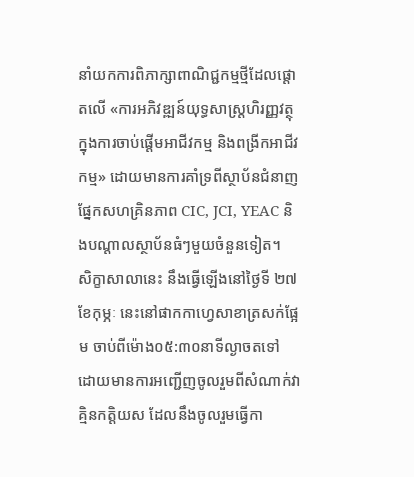នាំយកការពិភាក្សាពាណិជ្ជកម្មថ្មីដែលផ្តោតលើ «ការអភិវឌ្ឍន៍យុទ្ធសាស្រ្តហិរញ្ញវត្ថុក្នុងការចាប់ផ្តើមអាជីវកម្ម និងពង្រីកអាជីវកម្ម» ដោយមានការគាំទ្រពីស្ថាប័នជំនាញផ្នែកសហគ្រិនភាព CIC, JCI, YEAC និងបណ្តាលស្ថាប័នធំៗមួយចំនួនទៀត។  សិក្ខាសាលានេះ នឹងធ្វើឡើងនៅថ្ងៃទី ២៧ ខែកុម្ភៈ នេះនៅផាកកាហ្វេសាខាត្រសក់ផ្អែម ចាប់ពីម៉ោង០៥:៣០នាទីល្ងាចតទៅ  ដោយមានការអញ្ជើញចូលរួមពីសំណាក់វាគ្មិនកត្តិយស ដែលនឹងចូលរួមធ្វើកា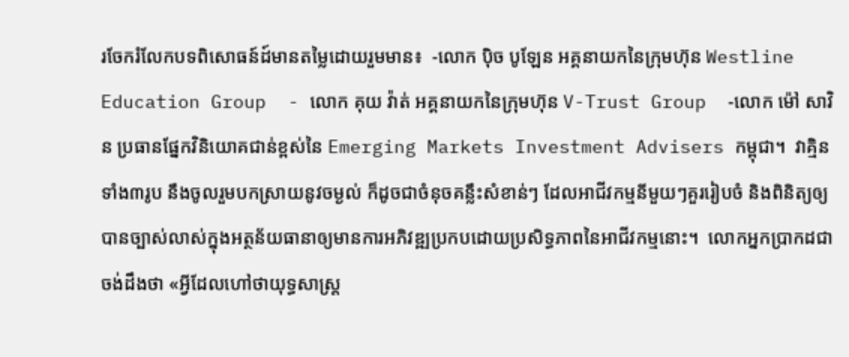រចែករំលែកបទពិសោធន៍ដ៍មានតម្លៃដោយរួមមាន៖  -លោក ប៉ិច បូឡែន អគ្គនាយកនៃក្រុមហ៊ុន Westline Education Group  - លោក គុយ វ៉ាត់ អគ្គនាយកនៃក្រុមហ៊ុន V-Trust Group  -លោក ម៉ៅ សាវិន ប្រធានផ្នែកវិនិយោគជាន់ខ្ពស់នៃ Emerging Markets Investment Advisers កម្ពុជា។  វាគ្មិនទាំង៣រូប នឹងចូលរួមបកស្រាយនូវចម្ងល់ ក៏ដូចជាចំនុចគន្លឹះសំខាន់ៗ ដែលអាជីវកម្មនីមួយៗគួររៀបចំ និងពិនិត្យឲ្យបានច្បាស់លាស់ក្នុងអត្ថន័យធានាឲ្យមានការអភិវឌ្ឍប្រកបដោយប្រសិទ្ធភាពនៃអាជីវកម្មនោះ។  លោកអ្នកប្រាកដជាចង់ដឹងថា «អ្វីដែលហៅថាយុទ្ធសាស្រ្ត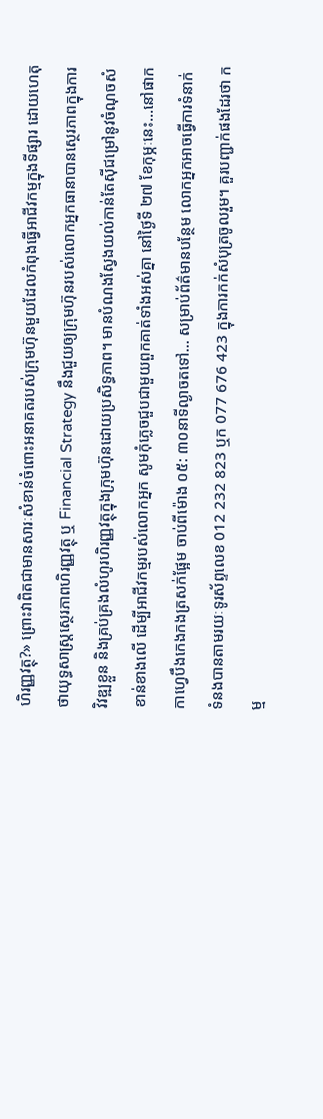ហិរញ្ញវត្ថុ?» ព្រោះវាពិតជាមានសារៈសំខាន់ចំពោះអនាគតរបស់ក្រុមហ៊ុនមួយដែលកំពុងធ្វើអាជីវកម្មក្នុងទីផ្សារ ដោយហេតុថាយុទ្ធសាស្រ្តស្ថេរភាពហិរញ្ញវត្ថុ ឬ Financial Strategy នឹងជួយឲ្យក្រុមហ៊ុនរបស់លោកអ្នកធានាបានស្ថេរភាពក្នុងការវិវឌ្ឍខ្លួន និងគ្រប់គ្រងលំហូរហិរញ្ញវត្ថុក្នុងក្រុមហ៊ុនដោយប្រសិទ្ធភាព។ មានបំណងស្វែងយល់កាន់តែស៊ីជម្រៅនូវចំណុចសំខាន់ខាងលើ ដើម្បីអាជីវកម្មរបស់លោកអ្នក សូមកុំភ្លេចជួបជាមួយពួកគាត់ទាំងអស់គ្នា នៅថ្ងៃទី ២៧ ខែកុម្ភៈនេះ…នៅផាកកាហ្វេបឹងកេងកងត្រសក់ផ្អែម ចាប់ពីម៉ោង ០៥: ៣០នាទីល្ងាចតទៅ… សម្រាប់ព័ត៌មានបន្ថែម លោកអ្នកអាចធ្វើការទំនាក់ទំនងបានតាមរយៈទូរស័ព្ទលេខ 012 232 823 ឬក 077 676 423 ក្នុងការកក់សំបុត្រចូលរួម។ គួរបញ្ជាក់ផងដែរថា កម្ម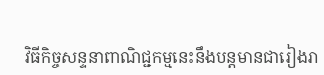វិធីកិច្ចសន្ទនាពាណិជ្ជកម្មនេះនឹងបន្តមានជារៀងរា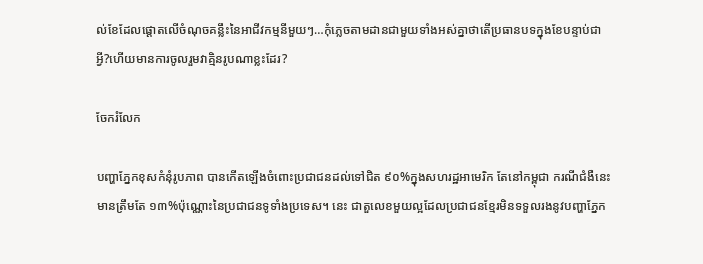ល់ខែដែលផ្តោតលើចំណុចគន្លឹះនៃអាជីវកម្មនីមួយៗ…កុំភ្លេចតាមដានជាមួយទាំងអស់គ្នាថាតើប្រធានបទក្នុងខែបន្ទាប់ជាអ្វី?ហើយមានការចូលរួមវាគ្មិនរូបណាខ្លះដែរ?

ចែករំលែក

បញ្ហាភ្នែកខុសកំនុំរូបភាព បានកើតឡើងចំពោះប្រជាជនដល់ទៅជិត ៩០%ក្នុងសហរដ្ឋអាមេរិក តែនៅកម្ពុជា ករណីជំងឺនេះ មានត្រឹមតែ ១៣%ប៉ុណ្ណោះនៃប្រជាជនទូទាំងប្រទេស។ នេះ ជាតួលេខមួយល្អដែលប្រជាជនខ្មែរមិនទទួលរងនូវបញ្ហាភ្នែក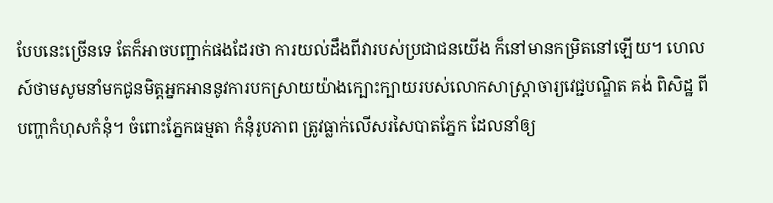បែបនេះច្រើនទេ តែក៏អាចបញ្ជាក់ផងដែរថា ការយល់ដឹងពីវារបស់ប្រជាជនយើង ក៏នៅមានកម្រិតនៅឡើយ។ ហេលស៍ថាមសូមនាំមកជូនមិត្តអ្នកអាននូវការបកស្រាយយ៉ាងក្បោះក្បាយរបស់លោកសាស្រ្តាចារ្យវេជ្ជបណ្ឌិត គង់ ពិសិដ្ឋ ពីបញ្ហាកំហុសកំនុំ។ ចំពោះភ្នែកធម្មតា កំនុំរូបភាព ត្រូវធ្លាក់លើសរសៃបាតភ្នែក ដែលនាំឲ្យ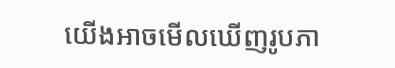យើងអាចមើលឃើញរូបភា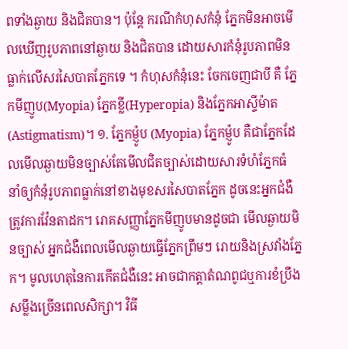ពទាំងឆ្ងាយ និងជិតបាន។ ប៉ុន្តែ ករណីកំហុសកំនុំ ភ្នែកមិនអាចមើលឃើញរូបភាពនៅឆ្ងាយ និងជិតបាន ដោយសារកំនុំរូបភាពមិនធ្លាក់លើសរសៃបាតភ្នែកទេ ។ កំហុសកំនុំនេះ ចែកចេញជាបី គឺ ភ្នែកមីញូប(Myopia) ភ្នែកខ្លី(Hyperopia) និងភ្នែកអាស្ទីម៉ាត(Astigmatism)។ ១. ភ្នែកម្ញ៉ូប (Myopia) ភ្នែកម្ញ៉ូប គឺជាភ្នែកដែលមើលឆ្ងាយមិនច្បាស់តែមើលជិតច្បាស់ដោយសារទំហំភ្នែកធំ នាំឲ្យកំនុំរូបភាពធ្លាក់នៅខាងមុខសរសៃបាតភ្នែក ដូចនេះអ្នកជំងឺត្រូវការវ៉ែនតាដក។ រោគសញ្ញាភ្នែកមីញូបមានដូចជា មើលឆ្ងាយមិនច្បាស់ អ្នកជំងឺពេលមើលឆ្ងាយធ្វើភ្នែកព្រឹមៗ រោយនិងស្រវាំងភ្នែក។ មូលហេតុនៃការកើតជំងឺនេះ អាចជាកត្តាតំណពូជឬការខំប្រឹងសម្លឹងច្រើនពេលសិក្សា។ វិធី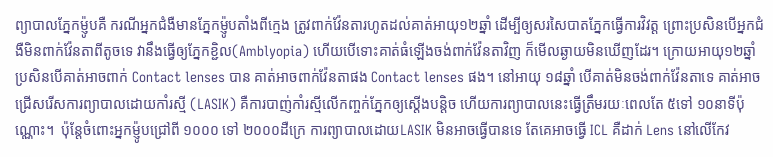ព្យាបាលភ្នែកម្ញ៉ូបគឺ ករណីអ្នកជំងឺមានភ្នែកម្ញ៉ូបតាំងពីក្មេង ត្រូវពាក់វ៉ែនតារហូតដល់គាត់អាយុ១២ឆ្នាំ ដើម្បីឲ្យសរសៃបាតភ្នែកធ្វើការវិវត្ត ព្រោះប្រសិនបើអ្នកជំងឺមិនពាក់វ៉ែនតាពីតូចទេ វានឹងធ្វើឲ្យភ្នែកខ្ជិល(Amblyopia) ហើយបើទោះគាត់ធំឡើងចង់ពាក់វ៉ែនតាវិញ ក៏មើលឆ្ងាយមិនឃើញដែរ។ ក្រោយអាយុ១២ឆ្នាំ ប្រសិនបើគាត់អាចពាក់ Contact lenses បាន គាត់អាចពាក់វ៉ែនតាផង Contact lenses ផង។ នៅអាយុ ១៨ឆ្នាំ បើគាត់មិនចង់ពាក់វ៉ែនតាទេ គាត់អាចជ្រើសរើសការព្យាបាលដោយកាំរស្មី (LASIK) គឺការបាញ់កាំរស្មីលើកញ្ចក់ភ្នែកឲ្យស្តើងបន្តិច ហើយការព្យាបាលនេះធ្វើត្រឹមរយៈពេលតែ ៥ទៅ ១០នាទីប៉ុណ្ណោះ។  ប៉ុន្តែចំពោះអ្នកម្ញ៉ូបជ្រៅពី ១០០០ ទៅ ២០០០ដឺក្រេ ការព្យាបាលដោយLASIK មិនអាចធ្វើបានទេ តែគេអាចធ្វើ ICL គឺដាក់ Lens នៅលើកែវ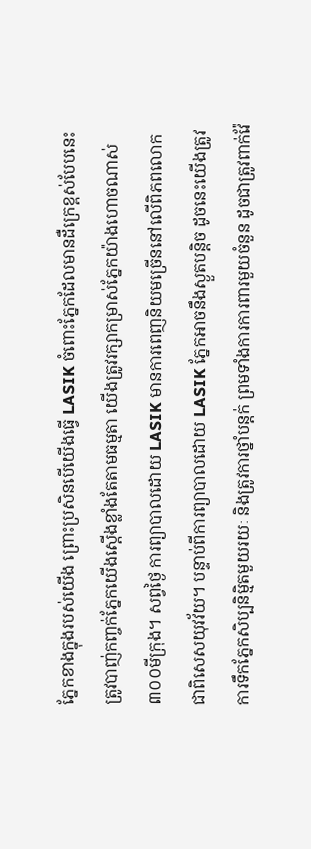ភ្នែកខាងក្នុងរបស់យើង ព្រោះប្រសិនបើយើងធ្វើ LASIK ចំពោះភ្នែកដែលមានដឺក្រេខ្ពស់បែបនេះ ត្រូវបាញ់កញ្ចក់ភ្នែកយើងស្តើងខ្លាំងតែតាមធម្មតា យើងត្រូវរក្សាកម្រាស់ភ្នែកយ៉ាងហោចណាស់ ៣០០មីក្រុង។ សព្វថ្ងៃ ការព្យាបាលដោយ LASIK មានការពេញនិយមច្រើននៅលើពិភពលោក ជាពិសេសយុវវ័យ។ បន្ទាប់ពីការព្យាបាលដោយ LASIK ភ្នែកអាចនឹងស្ងួតបន្តិច ដូចនេះយើងត្រូវការទឹកភ្នែកសិប្បនិមិ្មតមួយរយៈ និងត្រូវការថ្នាំបន្តក់ ព្រមទាំងការការពារមួយចំនួន ដូចជាត្រូវពាក់វ៉ែ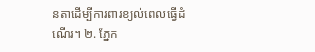នតាដើម្បីការពារខ្យល់ពេលធ្វើដំណើរ។ ២. ភ្នែក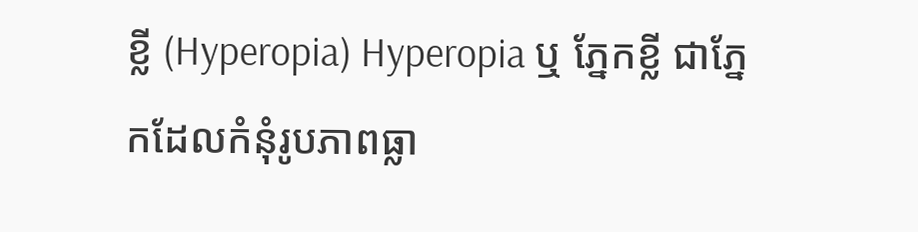ខ្លី (Hyperopia) Hyperopia ឬ ភ្នែកខ្លី ជាភ្នែកដែលកំនុំរូបភាពធ្លា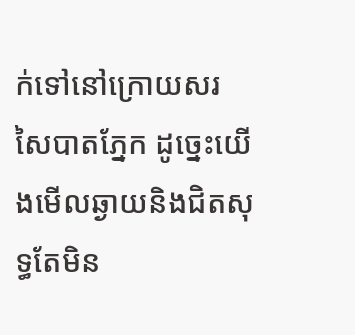ក់ទៅនៅក្រោយសរសៃបាតភ្នែក ដូច្នេះយើងមើលឆ្ងាយនិងជិតសុទ្ធតែមិន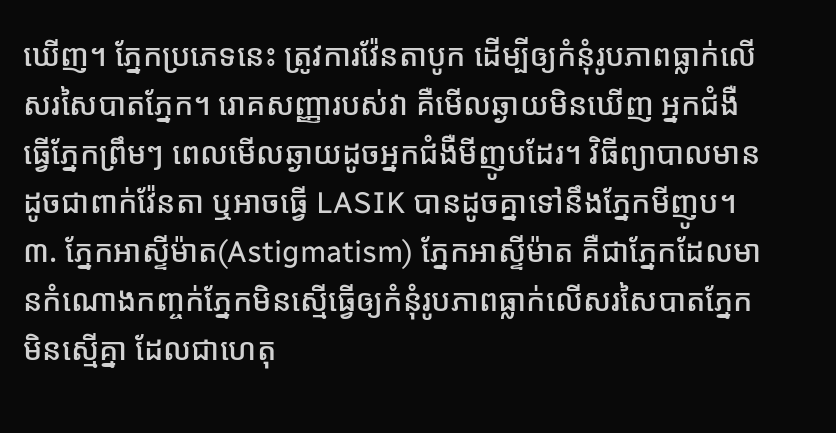ឃើញ។ ភ្នែកប្រភេទនេះ ត្រូវការវ៉ែនតាបូក ដើម្បីឲ្យកំនុំរូបភាពធ្លាក់លើសរសៃបាតភ្នែក។ រោគសញ្ញារបស់វា គឺមើលឆ្ងាយមិនឃើញ អ្នកជំងឺធ្វើភ្នែកព្រឹមៗ ពេលមើលឆ្ងាយដូចអ្នកជំងឺមីញូបដែរ។ វិធីព្យាបាលមានដូចជាពាក់វ៉ែនតា ឬអាចធ្វើ LASIK បានដូចគ្នាទៅនឹងភ្នែកមីញូប។ ៣. ភ្នែកអាស្ទីម៉ាត(Astigmatism) ភ្នែកអាស្ទីម៉ាត គឺជាភ្នែកដែលមានកំណោងកញ្ចក់ភ្នែកមិនស្មើធ្វើឲ្យកំនុំរូបភាពធ្លាក់លើសរសៃបាតភ្នែកមិនស្មើគ្នា ដែលជាហេតុ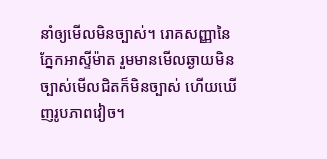នាំឲ្យមើលមិនច្បាស់។ រោគសញ្ញានៃភ្នែកអាស្ទីម៉ាត រួមមានមើលឆ្ងាយមិនច្បាស់មើលជិតក៏មិនច្បាស់ ហើយឃើញរូបភាពវៀច។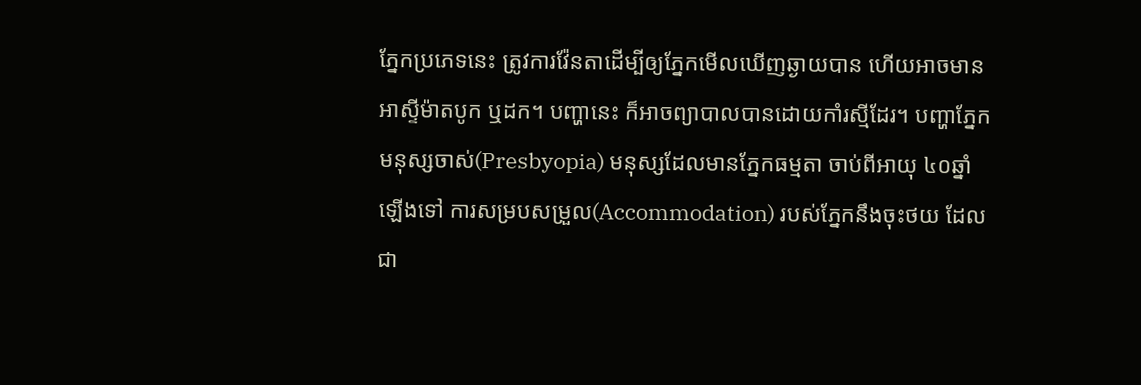ភ្នែកប្រភេទនេះ ត្រូវការវ៉ែនតាដើម្បីឲ្យភ្នែកមើលឃើញឆ្ងាយបាន ហើយអាចមានអាស្ទីម៉ាតបូក ឬដក។ បញ្ហានេះ ក៏អាចព្យាបាលបានដោយកាំរស្មីដែរ។ បញ្ហាភ្នែកមនុស្សចាស់(Presbyopia) មនុស្សដែលមានភ្នែកធម្មតា ចាប់ពីអាយុ ៤០ឆ្នាំឡើងទៅ ការសម្របសម្រួល(Accommodation) របស់ភ្នែកនឹងចុះថយ ដែលជា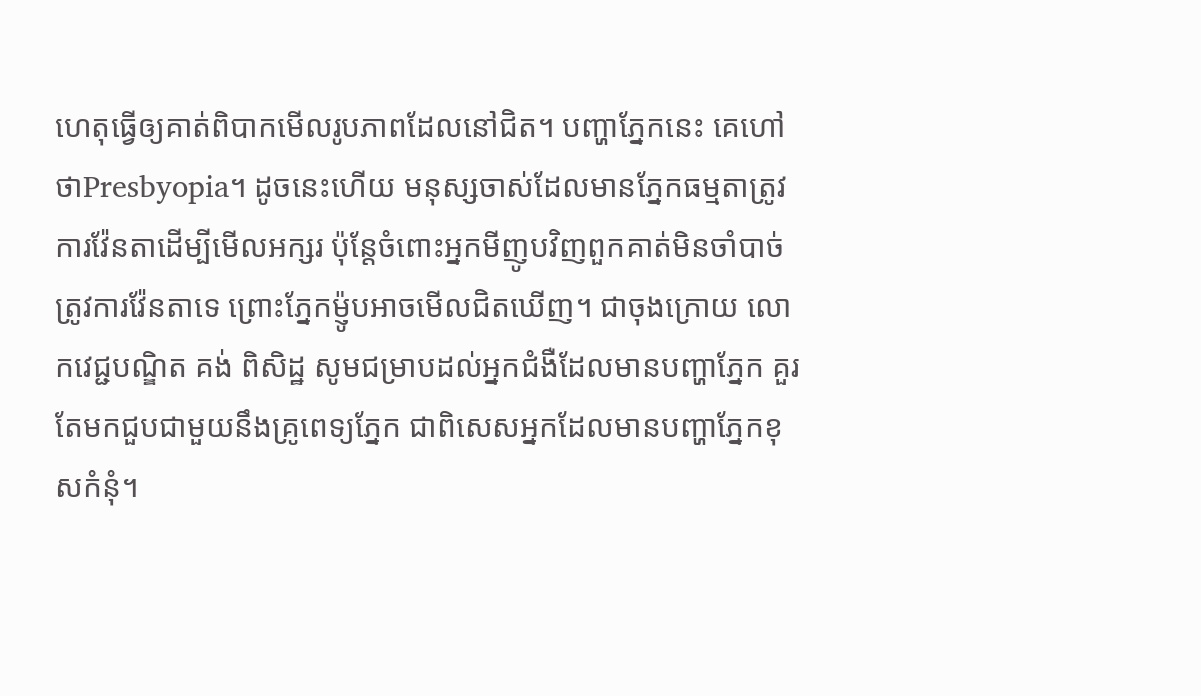ហេតុធ្វើឲ្យគាត់ពិបាកមើលរូបភាពដែលនៅជិត។ បញ្ហាភ្នែកនេះ គេហៅថាPresbyopia។ ដូចនេះហើយ មនុស្សចាស់ដែលមានភ្នែកធម្មតាត្រូវការវ៉ែនតាដើម្បីមើលអក្សរ ប៉ុន្តែចំពោះអ្នកមីញូបវិញពួកគាត់មិនចាំបាច់ត្រូវការវ៉ែនតាទេ ព្រោះភ្នែកម្ញ៉ូបអាចមើលជិតឃើញ។ ជាចុងក្រោយ លោកវេជ្ជបណ្ឌិត គង់ ពិសិដ្ឋ សូមជម្រាបដល់អ្នកជំងឺដែលមានបញ្ហាភ្នែក គួរតែមកជួបជាមួយនឹងគ្រូពេទ្យភ្នែក ជាពិសេសអ្នកដែលមានបញ្ហាភ្នែកខុសកំនុំ។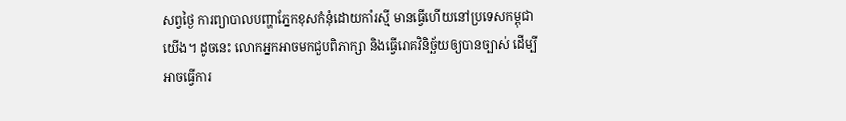សព្វថ្ងៃ ការព្យាបាលបញ្ហាភ្នែកខុសកំនុំដោយកាំរស្មី មានធ្វើហើយនៅប្រទេសកម្ពុជាយើង។ ដូចនេះ លោកអ្នកអាចមកជួបពិភាក្សា និងធ្វើរោគវិនិច្ឆ័យឲ្យបានច្បាស់ ដើម្បីអាចធ្វើការ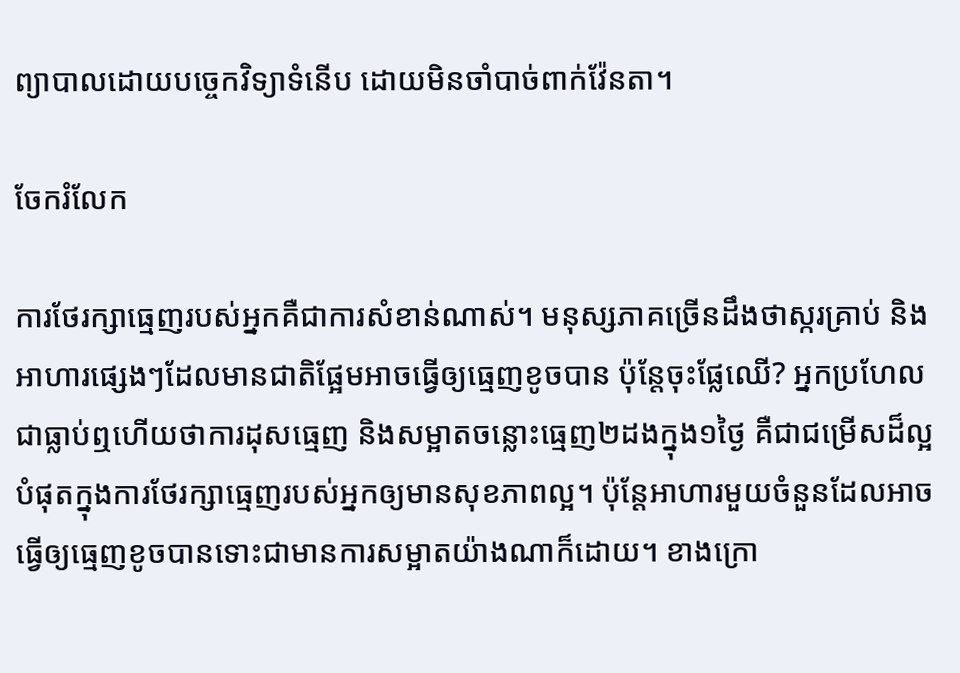ព្យាបាលដោយបច្ចេកវិទ្យាទំនើប ដោយមិនចាំបាច់ពាក់វ៉ែនតា។

ចែករំលែក

ការថែរក្សាធ្មេញរបស់អ្នកគឺជាការសំខាន់ណាស់។ មនុស្សភាគច្រើនដឹងថាស្ករគ្រាប់ និងអាហារផ្សេងៗដែលមានជាតិផ្អែមអាចធ្វើឲ្យធ្មេញខូចបាន ប៉ុន្តែចុះផ្លែឈើ? អ្នកប្រហែលជាធ្លាប់ឮហើយថាការដុសធ្មេញ និងសម្អាតចន្លោះធ្មេញ២ដងក្នុង១ថ្ងៃ គឺជាជម្រើសដ៏ល្អបំផុតក្នុងការថែរក្សាធ្មេញរបស់អ្នកឲ្យមានសុខភាពល្អ។ ប៉ុន្តែអាហារមួយចំនួនដែលអាចធ្វើឲ្យធ្មេញខូចបានទោះជាមានការសម្អាតយ៉ាងណាក៏ដោយ។ ខាងក្រោ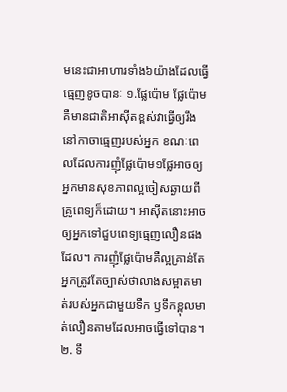មនេះជាអាហារទាំង៦យ៉ាងដែលធ្វើធ្មេញខូចបានៈ ១.ផ្លែប៉ោម ផ្លែប៉ោមគឺមានជាតិអាស៊ីតខ្ពស់វាធ្វើឲ្យរឹងនៅកាចាធ្មេញរបស់អ្នក ខណៈពេលដែលការញុំផ្លែប៉ោម១ផ្លែអាចឲ្យអ្នកមានសុខភាពល្អចៀសឆ្ងាយពីគ្រូពេទ្យក៏ដោយ។ អាស៊ីតនោះអាចឲ្យអ្នកទៅជួបពេទ្យធ្មេញលឿនផងដែល។ ការញុំផ្លែប៉ោមគឺល្អគ្រាន់តែអ្នកត្រូវតែច្បាស់ថាលាងសម្អាតមាត់របស់អ្នកជាមួយទឺក ឫទឹកខ្ពុលមាត់លឿនតាមដែលអាចធ្វើទៅបាន។ ២. ទឹ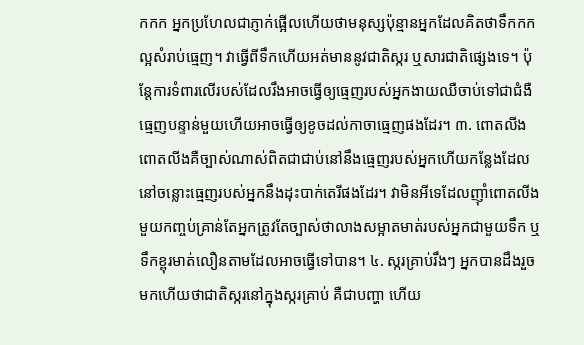កកក អ្នកប្រហែលជាភ្ញាក់ផ្អើលហើយថាមនុស្សប៉ុន្មានអ្នកដែលគិតថាទឹកកកល្អសំរាប់ធ្មេញ។ វាធ្វើពីទឹកហើយអត់មាននូវជាតិស្ករ ឬសារជាតិផ្សេងទេ។ ប៉ុន្តែការទំពារលើរបស់ដែលរឹងអាចធ្វើឲ្យធ្មេញរបស់អ្នកងាយឈឺចាប់ទៅជាជំងឺធ្មេញបន្ទាន់មួយហើយអាចធ្វើឲ្យខូចដល់កាចាធ្មេញផងដែរ។ ៣. ពោតលីង ពោតលីងគឺច្បាស់ណាស់ពិតជាជាប់នៅនឹងធ្មេញរបស់អ្នកហើយកន្លែងដែលនៅចន្លោះធ្មេញរបស់អ្នកនឹងដុះបាក់តេរីផងដែរ។ វាមិនអីទេដែលញ៉ាំពោតលីងមួយកញ្ចប់គ្រាន់តែអ្នកត្រូវតែច្បាស់ថាលាងសម្អាតមាត់របស់អ្នកជាមួយទឹក ឬទឹកខ្ពុរមាត់លឿនតាមដែលអាចធ្វើទៅបាន។ ៤. ស្ករគ្រាប់រឹងៗ អ្នកបានដឹងរួចមកហើយថាជាតិស្ករនៅក្នុងស្ករគ្រាប់ គឺជាបញ្ហា ហើយ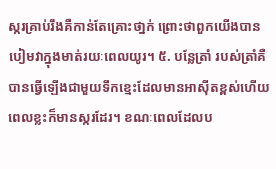ស្ករគ្រាប់រឹងគឺកាន់តែគ្រោះថា្នក់ ព្រោះថាពួកយើងបានបៀមវាក្នុងមាត់រយៈពេលយូរ។ ៥. បន្លែត្រាំ របស់ត្រាំគឺបានធ្វើឡើងជាមួយទឹកខ្មេះដែលមានអាស៊ីតខ្ពស់ហើយពេលខ្លះក៏មានស្ករដែរ។ ខណៈពេលដែលប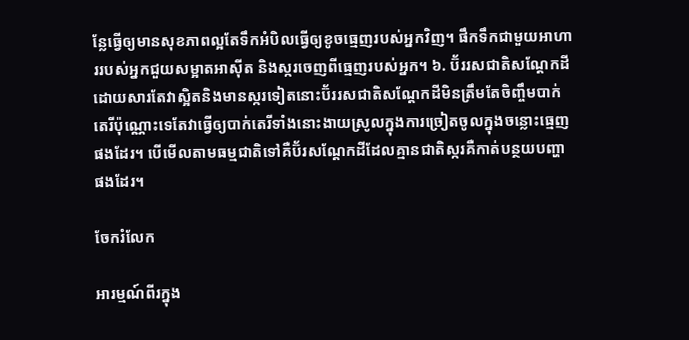ន្លែធ្វើឲ្យមានសុខភាពល្អតែទឹកអំបិលធ្វើឲ្យខូចធ្មេញរបស់អ្នកវិញ។ ផឹកទឹកជាមួយអាហាររបស់អ្នកជួយសម្អាតអាស៊ីត និងស្ករចេញពីធ្មេញរបស់អ្នក។ ៦. ប៊័ររសជាតិសណ្តែកដី ដោយសារតែវាស្អិតនិងមានស្ករទៀតនោះប៊័ររសជាតិសណ្តែកដីមិនត្រឹមតែចិញ្ចឹមបាក់តេរីប៉ុណ្ណោះទេតែវាធ្វើឲ្យបាក់តេរីទាំងនោះងាយស្រូលក្នុងការច្រៀតចូលក្នុងចន្លោះធ្មេញផងដែរ។ បើមើលតាមធម្មជាតិទៅគឺប៊័រសណ្តែកដីដែលគ្មានជាតិស្ករគឺកាត់បន្ថយបញ្ហាផងដែរ។

ចែករំលែក

អារម្មណ៍ពីរក្នុង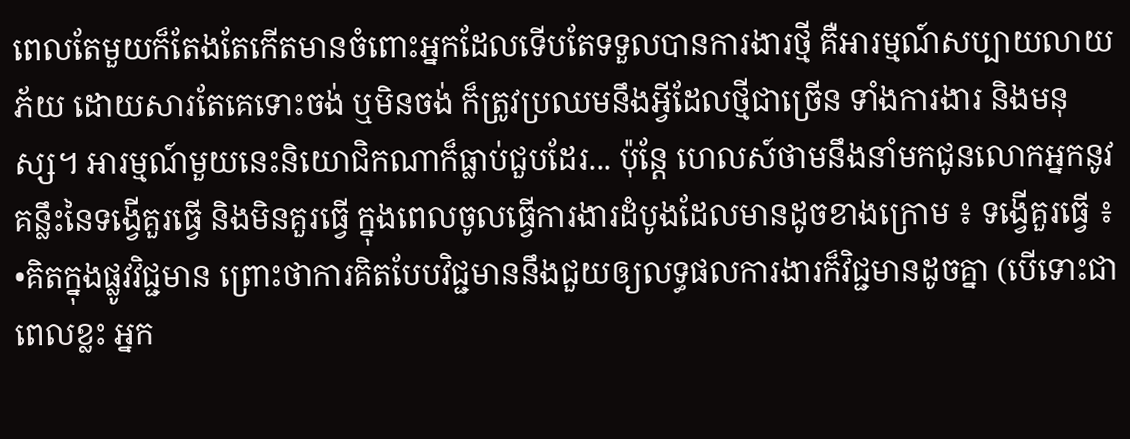ពេលតែមួយក៏តែងតែកើតមានចំពោះអ្នកដែលទើបតែទទួលបានការងារថ្មី គឺអារម្មណ៍សប្បាយលាយភ័យ ដោយសារតែគេទោះចង់ ឬមិនចង់ ក៏ត្រូវប្រឈមនឹងអ្វីដែលថ្មីជាច្រើន ទាំងការងារ និងមនុស្ស។ អារម្មណ៍មួយនេះនិយោជិកណាក៏ធ្លាប់ជួបដែរ... ប៉ុន្តែ ហេលស៍ថាមនឹងនាំមកជូនលោកអ្នកនូវគន្លឹះនៃទង្វើគួរធ្វើ និងមិនគួរធ្វើ ក្នុងពេលចូលធ្វើការងារដំបូងដែលមានដូចខាងក្រោម ៖ ទង្វើគួរធ្វើ ៖ •គិតក្នុងផ្លូវវិជ្ជមាន ព្រោះថាការគិតបែបវិជ្ជមាននឹងជួយឲ្យលទ្ធផលការងារក៏វិជ្ជមានដូចគ្នា (បើទោះជាពេលខ្លះ អ្នក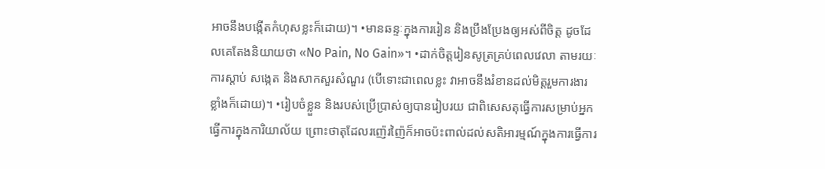អាចនឹងបង្កើតកំហុសខ្លះក៏ដោយ)។ •មានឆន្ទៈក្នុងការរៀន និងប្រឹងប្រែងឲ្យអស់ពីចិត្ត ដូចដែលគេតែងនិយាយថា «No Pain, No Gain»។ •ដាក់ចិត្តរៀនសូត្រគ្រប់ពេលវេលា តាមរយៈការស្តាប់ សង្កេត និងសាកសួរសំណួរ (បើទោះជាពេលខ្លះ វាអាចនឹងរំខានដល់មិត្តរួមការងារខ្លាំងក៏ដោយ)។ •រៀបចំខ្លួន និងរបស់ប្រើប្រាស់ឲ្យបានរៀបរយ ជាពិសេសតុធ្វើការសម្រាប់អ្នកធ្វើការក្នុងការិយាល័យ ព្រោះថាតុដែលរញ៉េរញ៉ៃក៏អាចប៉ះពាល់ដល់សតិអារម្មណ៍ក្នុងការធ្វើការ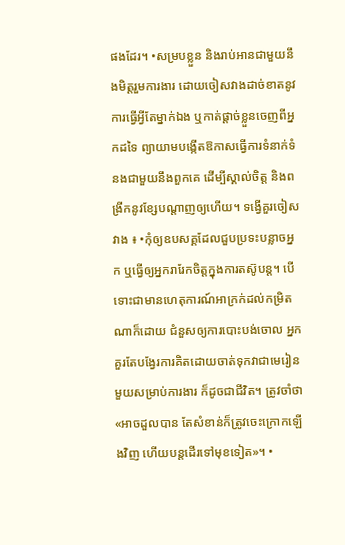ផងដែរ។ •សម្របខ្លួន និងរាប់អានជាមួយនឹងមិត្តរួមការងារ ដោយចៀសវាងដាច់ខាតនូវការធ្វើអ្វីតែម្នាក់ឯង ឬកាត់ផ្តាច់ខ្លួនចេញពីអ្នកដទៃ ព្យាយាមបង្កើតឱកាសធ្វើការទំនាក់ទំនងជាមួយនឹងពួកគេ ដើម្បីស្គាល់ចិត្ត និងពង្រីកនូវខ្សែបណ្តាញឲ្យហើយ។ ទង្វើគួរចៀសវាង ៖ •កុំឲ្យឧបសគ្គដែលជួបប្រទះបន្លាចអ្នក ឬធ្វើឲ្យអ្នករារែកចិត្តក្នុងការតស៊ូបន្ត។ បើទោះជាមានហេតុការណ៍អាក្រក់ដល់កម្រិតណាក៏ដោយ ជំនួសឲ្យការបោះបង់ចោល អ្នកគួរតែបង្វែរការគិតដោយចាត់ទុកវាជាមេរៀនមួយសម្រាប់ការងារ ក៏ដូចជាជីវិត។ ត្រូវចាំថា «អាចដួលបាន តែសំខាន់ក៏ត្រូវចេះក្រោកឡើងវិញ ហើយបន្តដើរទៅមុខទៀត»។ •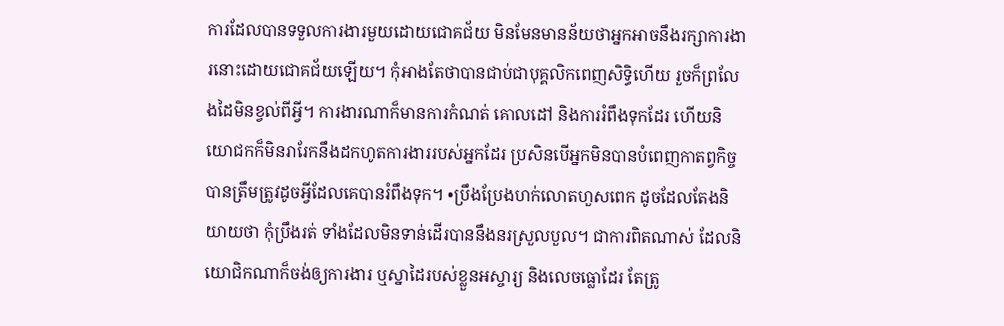ការដែលបានទទួលការងារមួយដោយជោគជ័យ មិនមែនមានន័យថាអ្នកអាចនឹងរក្សាការងារនោះដោយជោគជ័យឡើយ។ កុំអាងតែថាបានជាប់ជាបុគ្គលិកពេញសិទ្ធិហើយ រួចក៏ព្រលែងដៃមិនខ្វល់ពីអ្វី។ ការងារណាក៏មានការកំណត់ គោលដៅ និងការរំពឹងទុកដែរ ហើយនិយោជកក៏មិនរារែកនឹងដកហូតការងាររបស់អ្នកដែរ ប្រសិនបើអ្នកមិនបានបំពេញកាតព្វកិច្ចបានត្រឹមត្រូវដូចអ្វីដែលគេបានរំពឹងទុក។ •ប្រឹងប្រែងហក់លោតហួសពេក ដូចដែលតែងនិយាយថា កុំប្រឹងរត់ ទាំងដែលមិនទាន់ដើរបាននឹងនរស្រួលបួល។ ជាការពិតណាស់ ដែលនិយោជិកណាក៏ចង់ឲ្យការងារ ឬស្នាដៃរបស់ខ្លួនអស្ចារ្យ និងលេចធ្លោដែរ តែត្រូ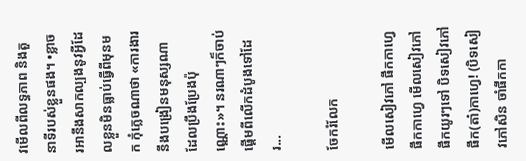វមើលពីលទ្ធភាព និងតួនាទីរបស់ខ្លួនផង។ •ខ្លាចរអានឹងសាកល្បងនូវអ្វីដែលខ្លួនមិនធ្លាប់ធ្វើពីមុនមក កុំភ្លេចណាថា «ការងារនឹងបង្រៀនមនុស្សណាដែលប្រឹងប្រែងប៉ុណ្ណោះ»។ នរណាៗក៏ចាប់ផ្តើមពីលើកដំបូងទៅដែរ...

ចែករំលែក

មើលសៀវភៅ ផឹកកាហ្វេ ផឹកកាហ្វេ មើលសៀវភៅ ផឹកយូរៗទៅ បិទសៀវភៅ ផឹក(តា៎)កាហ្វេ! (បិទសៀវភៅសិន ចាំផឹកកា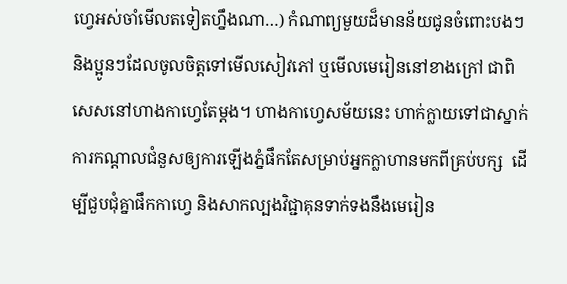ហ្វេអស់ចាំមើលតទៀតហ្នឹងណា…) កំណាព្យមួយដ៏មានន័យជូនចំពោះបងៗ និងប្អូនៗដែលចូលចិត្តទៅមើលសៀវភៅ ឬមើលមេរៀននៅខាងក្រៅ ជាពិសេសនៅហាងកាហ្វេតែម្តង។ ហាងកាហ្វេសម័យនេះ ហាក់ក្លាយទៅជាស្នាក់ការកណ្តាលជំនួសឲ្យការឡើងភ្នំផឹកតែសម្រាប់អ្នកក្លាហានមកពីគ្រប់បក្ស  ដើម្បីជួបជុំគ្នាផឹកកាហ្វេ និងសាកល្បងវិជ្ជាគុនទាក់ទងនឹងមេរៀន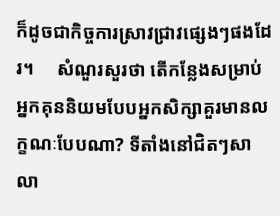ក៏ដូចជាកិច្ចការស្រាវជ្រាវផ្សេងៗផងដែរ។     សំណួរសួរថា តើកន្លែងសម្រាប់អ្នកគុននិយមបែបអ្នកសិក្សាគួរមានលក្ខណៈបែបណា? ទីតាំងនៅជិតៗសាលា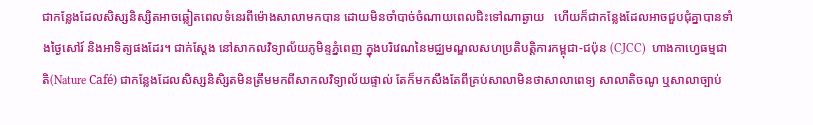ជាកន្លែងដែលសិស្សនិស្សិតអាចឆ្លៀតពេលទំនេរពីម៉ោងសាលាមកបាន ដោយមិនចាំបាច់ចំណាយពេលជិះទៅណាឆ្ងាយ   ហើយក៏ជាកន្លែងដែលអាចជួបជុំគ្នាបានទាំងថ្ងៃសៅរ៍ និងអាទិត្យផងដែរ។ ជាក់ស្តែង នៅសាកលវិទ្យាល័យភូមិន្ទភ្នំពេញ ក្នុងបរិវេណនៃមជ្ឈមណ្ឌលសហប្រតិបត្តិការកម្ពុជា-ជប៉ុន (CJCC)  ហាងកាហ្វេធម្មជាតិ(Nature Café) ជាកន្លែងដែលសិស្សនិសិ្សតមិនត្រឹមមកពីសាកលវិទ្យាល័យផ្ទាល់ តែក៏មកសឹងតែពីគ្រប់សាលាមិនថាសាលាពេទ្យ សាលាតិចណូ ឬសាលាច្បាប់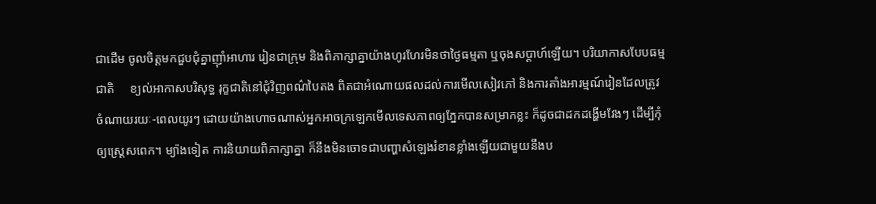ជាដើម ចូលចិត្តមកជួបជុំគ្នាញ៉ាំអាហារ រៀនជាក្រុម និងពិភាក្សាគ្នាយ៉ាងហូរហែរមិនថាថ្ងៃធម្មតា ឬចុងសប្តាហ៍ឡើយ។ បរិយាកាសបែបធម្មជាតិ     ខ្យល់អាកាសបរិសុទ្ធ រុក្ខជាតិនៅជុំវិញពណ៌បៃតង ពិតជាអំណោយផលដល់ការមើលសៀវភៅ និងការតាំងអារម្មណ៍រៀនដែលត្រូវចំណាយរយៈ-ពេលយូរៗ ដោយយ៉ាងហោចណាស់អ្នកអាចក្រឡេកមើលទេសភាពឲ្យភ្នែកបានសម្រាកខ្លះ ក៏ដូចជាដកដង្ហើមវែងៗ ដើម្បីកុំឲ្យស្រេ្តសពេក។ ម្យ៉ាងទៀត ការនិយាយពិភាក្សាគ្នា ក៏នឹងមិនចោទជាបញ្ហាសំឡេងរំខានខ្លាំងឡើយជាមួយនឹងប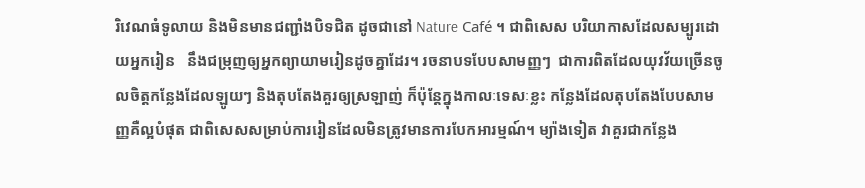រិវេណធំទូលាយ និងមិនមានជញ្ជាំងបិទជិត ដូចជានៅ Nature Café ។ ជាពិសេស បរិយាកាសដែលសម្បូរដោយអ្នករៀន   នឹងជម្រុញឲ្យអ្នកព្យាយាមរៀនដូចគ្នាដែរ។ រចនាបទបែបសាមញ្ញៗ  ជាការពិតដែលយុវវ័យច្រើនចូលចិត្តកន្លែងដែលឡូយៗ និងតុបតែងគួរឲ្យស្រឡាញ់ ក៏ប៉ុន្តែក្នុងកាលៈទេសៈខ្លះ កន្លែងដែលតុបតែងបែបសាមញ្ញគឺល្អបំផុត ជាពិសេសសម្រាប់ការរៀនដែលមិនត្រូវមានការបែកអារម្មណ៍។ ម្យ៉ាងទៀត វាគួរជាកន្លែង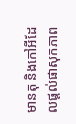មានតុ និងកៅអីដែលផ្តល់ផាសុកភាព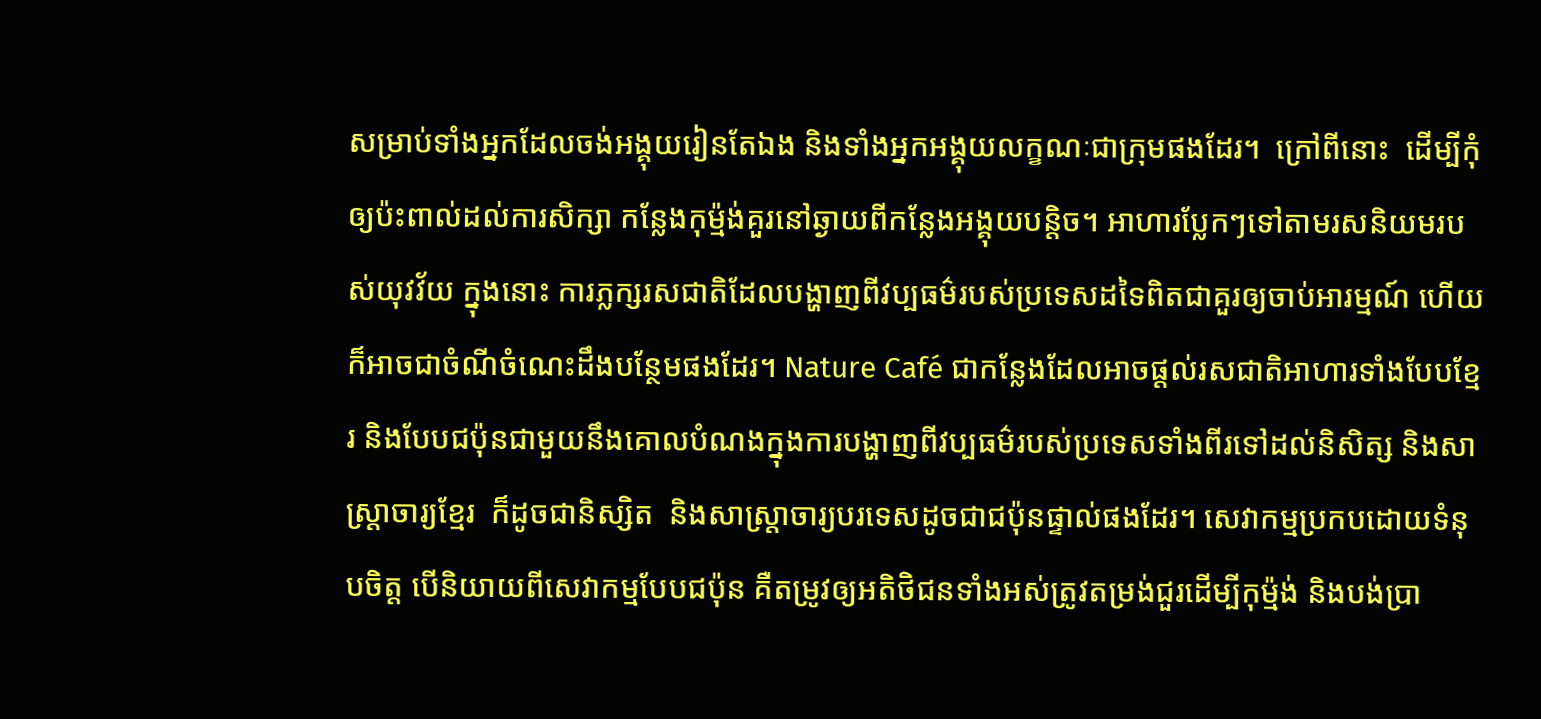សម្រាប់ទាំងអ្នកដែលចង់អង្គុយរៀនតែឯង និងទាំងអ្នកអង្គុយលក្ខណៈជាក្រុមផងដែរ។  ក្រៅពីនោះ  ដើម្បីកុំឲ្យប៉ះពាល់ដល់ការសិក្សា កន្លែងកុម្ម៉ង់គួរនៅឆ្ងាយពីកន្លែងអង្គុយបន្តិច។ អាហារប្លែកៗទៅតាមរសនិយមរបស់យុវវ័យ ក្នុងនោះ ការភ្លក្សរសជាតិដែលបង្ហាញពីវប្បធម៌របស់ប្រទេសដទៃពិតជាគួរឲ្យចាប់អារម្មណ៍ ហើយក៏អាចជាចំណីចំណេះដឹងបន្ថែមផងដែរ។ Nature Café ជាកន្លែងដែលអាចផ្តល់រសជាតិអាហារទាំងបែបខ្មែរ និងបែបជប៉ុនជាមួយនឹងគោលបំណងក្នុងការបង្ហាញពីវប្បធម៌របស់ប្រទេសទាំងពីរទៅដល់និសិត្ស និងសាស្ត្រាចារ្យខ្មែរ  ក៏ដូចជានិស្សិត  និងសាស្ត្រាចារ្យបរទេសដូចជាជប៉ុនផ្ទាល់ផងដែរ។ សេវាកម្មប្រកបដោយទំនុបចិត្ត បើនិយាយពីសេវាកម្មបែបជប៉ុន គឺតម្រូវឲ្យអតិថិជនទាំងអស់ត្រូវតម្រង់ជួរដើម្បីកុម្ម៉ង់ និងបង់ប្រា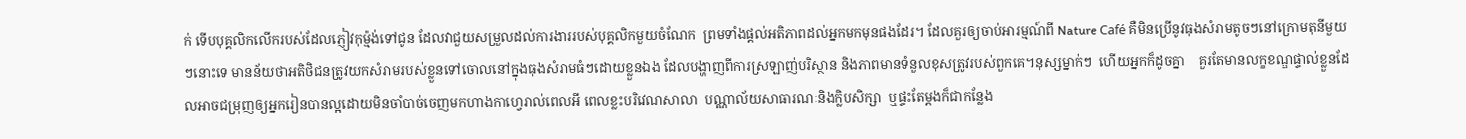ក់ ទើបបុគ្គលិកលើករបស់ដែលភ្ញៀវកុម្ម៉ង់ទៅជូន ដែលវាជួយសម្រួលដល់ការងាររបស់បុគ្គលិកមួយចំណែក  ព្រមទាំងផ្តល់អតិភាពដល់អ្នកមកមុនផងដែរ។ ដែលគួរឲ្យចាប់អារម្មណ៍ពី Nature Café គឺមិនប្រើនូវធុងសំរាមតូចៗនៅក្រោមតុនីមួយៗនោះទេ មានន័យថាអតិថិជនត្រូវយកសំរាមរបស់ខ្លួនទៅចោលនៅក្នុងធុងសំរាមធំៗដោយខ្លួនឯង ដែលបង្ហាញពីការស្រឡាញ់បរិស្ថាន និងភាពមានទំនួលខុសត្រូវរបស់ពួកគេ។នុស្សម្នាក់ៗ  ហើយអ្នកក៏ដូចគ្នា    គួរតែមានលក្ខខណ្ឌផ្ទាល់ខ្លួនដែលអាចជម្រុញឲ្យអ្នករៀនបានល្អដោយមិនចាំបាច់ចេញមកហាងកាហ្វេរាល់ពេលអី ពេលខ្លះបរិវេណសាលា  បណ្ណាល័យសាធារណៈនិងក្លិបសិក្សា  ឬផ្ទះតែម្តងក៏ជាកន្លែង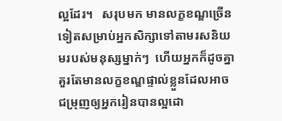ល្អដែរ។   សរុបមក មានលក្ខខណ្ឌច្រើនទៀតសម្រាប់អ្នកសិក្សាទៅតាមរសនិយមរបស់មនុស្សម្នាក់ៗ  ហើយអ្នកក៏ដូចគ្នា    គួរតែមានលក្ខខណ្ឌផ្ទាល់ខ្លួនដែលអាចជម្រុញឲ្យអ្នករៀនបានល្អដោ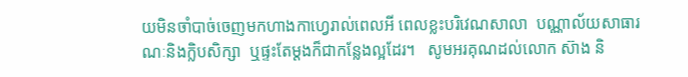យមិនចាំបាច់ចេញមកហាងកាហ្វេរាល់ពេលអី ពេលខ្លះបរិវេណសាលា  បណ្ណាល័យសាធារណៈនិងក្លិបសិក្សា  ឬផ្ទះតែម្តងក៏ជាកន្លែងល្អដែរ។   សូមអរគុណដល់លោក ស៊ាង និ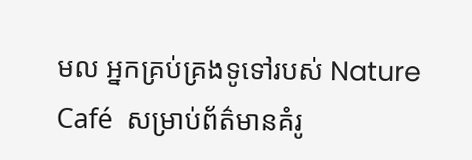មល អ្នកគ្រប់គ្រងទូទៅរបស់ Nature Café  សម្រាប់ព័ត៌មានគំរូ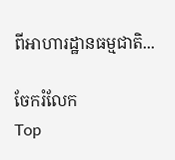ពីអាហារដ្ឋានធម្មជាតិ...

ចែករំលែក
Top